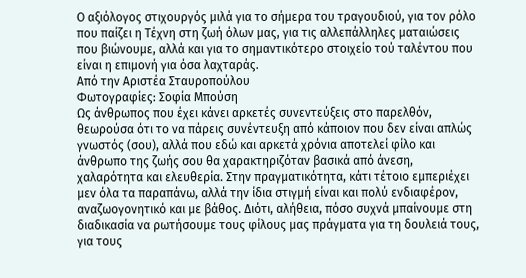Ο αξιόλογος στιχουργός μιλά για το σήμερα του τραγουδιού, για τον ρόλο που παίζει η Τέχνη στη ζωή όλων μας, για τις αλλεπάλληλες ματαιώσεις που βιώνουμε, αλλά και για το σημαντικότερο στοιχείο τού ταλέντου που είναι η επιμονή για όσα λαχταράς.
Από την Αριστέα Σταυροπούλου
Φωτογραφίες: Σοφία Μπούση
Ως άνθρωπος που έχει κάνει αρκετές συνεντεύξεις στο παρελθόν, θεωρούσα ότι το να πάρεις συνέντευξη από κάποιον που δεν είναι απλώς γνωστός (σου), αλλά που εδώ και αρκετά χρόνια αποτελεί φίλο και άνθρωπο της ζωής σου θα χαρακτηριζόταν βασικά από άνεση, χαλαρότητα και ελευθερία. Στην πραγματικότητα, κάτι τέτοιο εμπεριέχει μεν όλα τα παραπάνω, αλλά την ίδια στιγμή είναι και πολύ ενδιαφέρον, αναζωογονητικό και με βάθος. Διότι, αλήθεια, πόσο συχνά μπαίνουμε στη διαδικασία να ρωτήσουμε τους φίλους μας πράγματα για τη δουλειά τους, για τους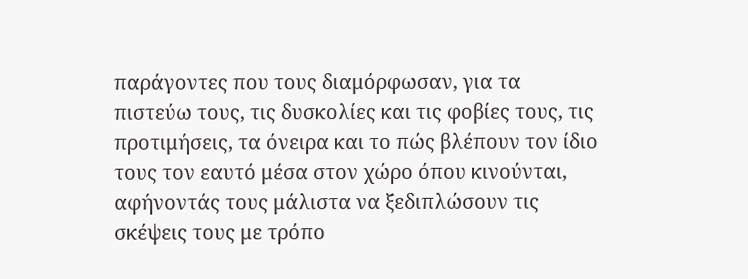παράγοντες που τους διαμόρφωσαν, για τα πιστεύω τους, τις δυσκολίες και τις φοβίες τους, τις προτιμήσεις, τα όνειρα και το πώς βλέπουν τον ίδιο τους τον εαυτό μέσα στον χώρο όπου κινούνται, αφήνοντάς τους μάλιστα να ξεδιπλώσουν τις σκέψεις τους με τρόπο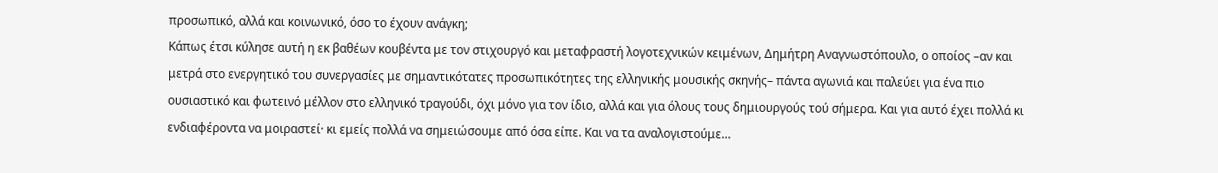προσωπικό, αλλά και κοινωνικό, όσο το έχουν ανάγκη;
Κάπως έτσι κύλησε αυτή η εκ βαθέων κουβέντα με τον στιχουργό και μεταφραστή λογοτεχνικών κειμένων, Δημήτρη Αναγνωστόπουλο, ο οποίος –αν και μετρά στο ενεργητικό του συνεργασίες με σημαντικότατες προσωπικότητες της ελληνικής μουσικής σκηνής– πάντα αγωνιά και παλεύει για ένα πιο ουσιαστικό και φωτεινό μέλλον στο ελληνικό τραγούδι, όχι μόνο για τον ίδιο, αλλά και για όλους τους δημιουργούς τού σήμερα. Και για αυτό έχει πολλά κι ενδιαφέροντα να μοιραστεί· κι εμείς πολλά να σημειώσουμε από όσα είπε. Και να τα αναλογιστούμε…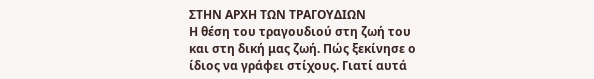ΣΤΗΝ ΑΡΧΗ ΤΩΝ ΤΡΑΓΟΥΔΙΩΝ
Η θέση του τραγουδιού στη ζωή του και στη δική μας ζωή. Πώς ξεκίνησε ο ίδιος να γράφει στίχους. Γιατί αυτά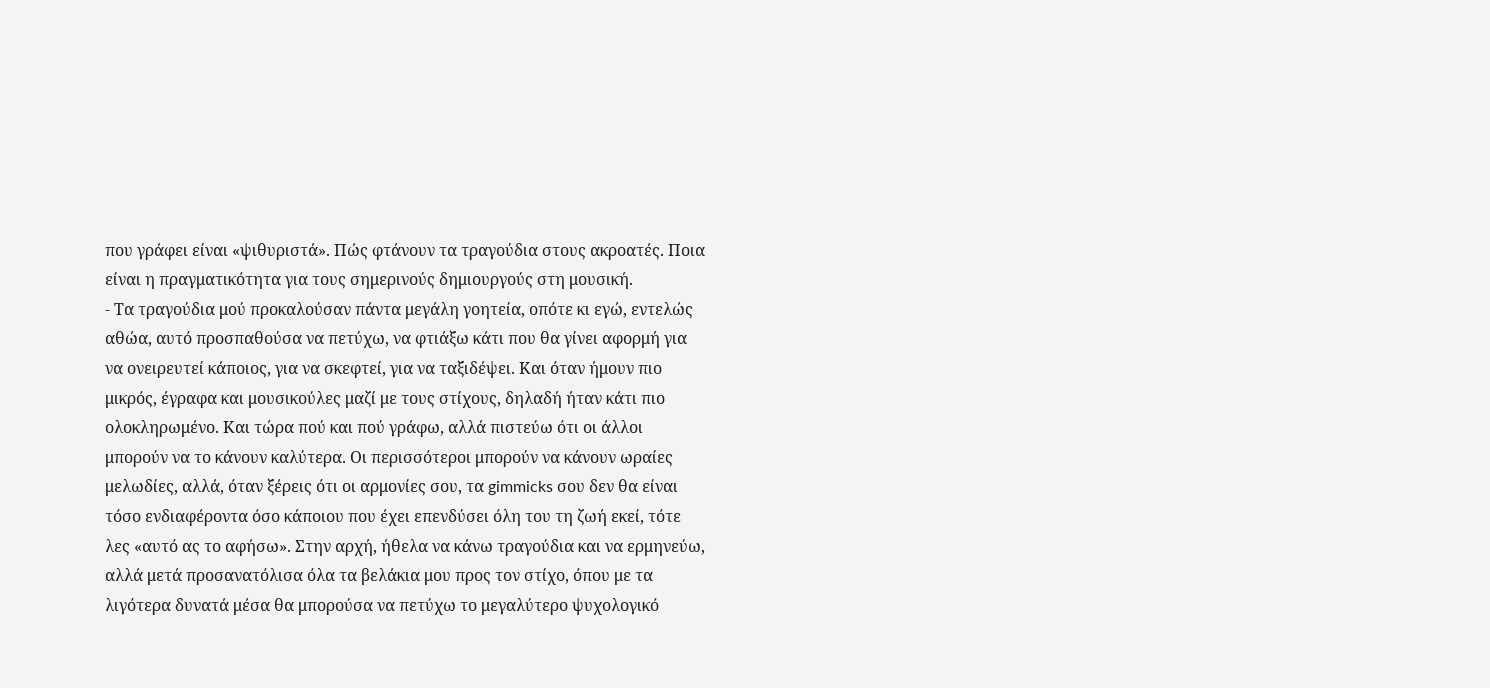που γράφει είναι «ψιθυριστά». Πώς φτάνουν τα τραγούδια στους ακροατές. Ποια είναι η πραγματικότητα για τους σημερινούς δημιουργούς στη μουσική.
- Τα τραγούδια μού προκαλούσαν πάντα μεγάλη γοητεία, οπότε κι εγώ, εντελώς αθώα, αυτό προσπαθούσα να πετύχω, να φτιάξω κάτι που θα γίνει αφορμή για να ονειρευτεί κάποιος, για να σκεφτεί, για να ταξιδέψει. Και όταν ήμουν πιο μικρός, έγραφα και μουσικούλες μαζί με τους στίχους, δηλαδή ήταν κάτι πιο ολοκληρωμένο. Και τώρα πού και πού γράφω, αλλά πιστεύω ότι οι άλλοι μπορούν να το κάνουν καλύτερα. Οι περισσότεροι μπορούν να κάνουν ωραίες μελωδίες, αλλά, όταν ξέρεις ότι οι αρμονίες σου, τα gimmicks σου δεν θα είναι τόσο ενδιαφέροντα όσο κάποιου που έχει επενδύσει όλη του τη ζωή εκεί, τότε λες «αυτό ας το αφήσω». Στην αρχή, ήθελα να κάνω τραγούδια και να ερμηνεύω, αλλά μετά προσανατόλισα όλα τα βελάκια μου προς τον στίχο, όπου με τα λιγότερα δυνατά μέσα θα μπορούσα να πετύχω το μεγαλύτερο ψυχολογικό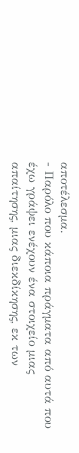αποτέλεσμα.
- Παρόλο που κάποια πράγματα από αυτά που έχω γράψει ενέχουν ένα στοιχείο μιας απαίτησης, μιας διεκδίκησης, εκ των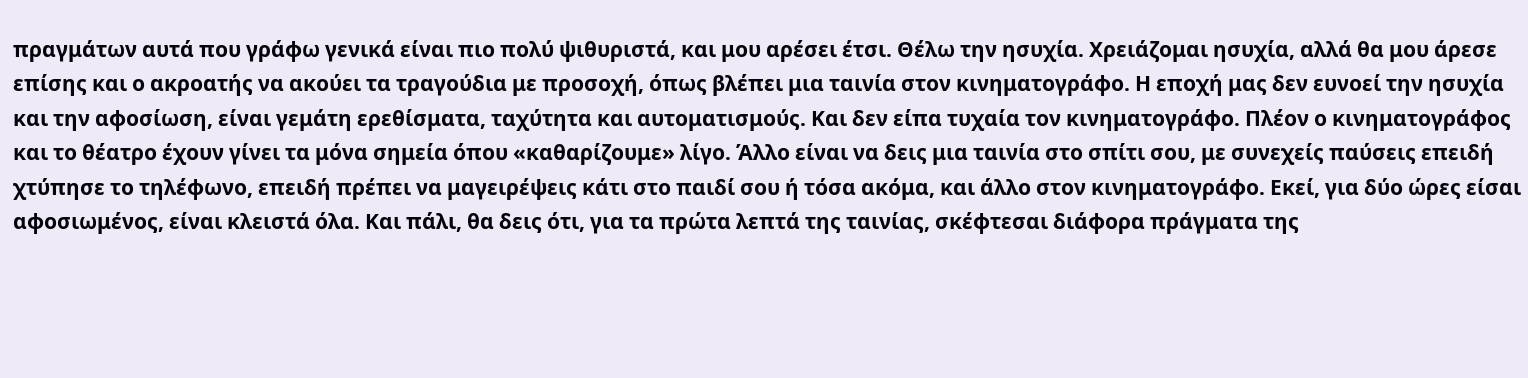πραγμάτων αυτά που γράφω γενικά είναι πιο πολύ ψιθυριστά, και μου αρέσει έτσι. Θέλω την ησυχία. Χρειάζομαι ησυχία, αλλά θα μου άρεσε επίσης και ο ακροατής να ακούει τα τραγούδια με προσοχή, όπως βλέπει μια ταινία στον κινηματογράφο. Η εποχή μας δεν ευνοεί την ησυχία και την αφοσίωση, είναι γεμάτη ερεθίσματα, ταχύτητα και αυτοματισμούς. Και δεν είπα τυχαία τον κινηματογράφο. Πλέον ο κινηματογράφος και το θέατρο έχουν γίνει τα μόνα σημεία όπου «καθαρίζουμε» λίγο. Άλλο είναι να δεις μια ταινία στο σπίτι σου, με συνεχείς παύσεις επειδή χτύπησε το τηλέφωνο, επειδή πρέπει να μαγειρέψεις κάτι στο παιδί σου ή τόσα ακόμα, και άλλο στον κινηματογράφο. Εκεί, για δύο ώρες είσαι αφοσιωμένος, είναι κλειστά όλα. Και πάλι, θα δεις ότι, για τα πρώτα λεπτά της ταινίας, σκέφτεσαι διάφορα πράγματα της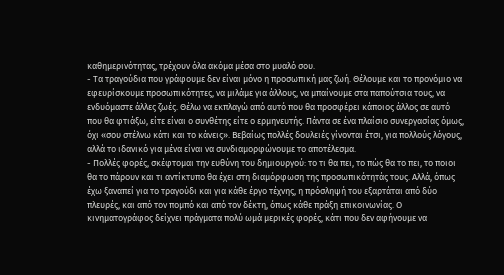καθημερινότητας, τρέχουν όλα ακόμα μέσα στο μυαλό σου.
- Τα τραγούδια που γράφουμε δεν είναι μόνο η προσωπική μας ζωή. Θέλουμε και το προνόμιο να εφευρίσκουμε προσωπικότητες, να μιλάμε για άλλους, να μπαίνουμε στα παπούτσια τους, να ενδυόμαστε άλλες ζωές. Θέλω να εκπλαγώ από αυτό που θα προσφέρει κάποιος άλλος σε αυτό που θα φτιάξω, είτε είναι ο συνθέτης είτε ο ερμηνευτής. Πάντα σε ένα πλαίσιο συνεργασίας όμως, όχι «σου στέλνω κάτι και το κάνεις». Βεβαίως πολλές δουλειές γίνονται έτσι, για πολλούς λόγους, αλλά το ιδανικό για μένα είναι να συνδιαμορφώνουμε το αποτέλεσμα.
- Πολλές φορές, σκέφτομαι την ευθύνη του δημιουργού: το τι θα πει, το πώς θα το πει, το ποιοι θα το πάρουν και τι αντίκτυπο θα έχει στη διαμόρφωση της προσωπικότητάς τους. Αλλά, όπως έχω ξαναπεί για το τραγούδι και για κάθε έργο τέχνης, η πρόσληψή του εξαρτάται από δύο πλευρές, και από τον πομπό και από τον δέκτη, όπως κάθε πράξη επικοινωνίας. Ο κινηματογράφος δείχνει πράγματα πολύ ωμά μερικές φορές, κάτι που δεν αφήνουμε να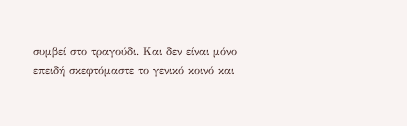συμβεί στο τραγούδι. Και δεν είναι μόνο επειδή σκεφτόμαστε το γενικό κοινό και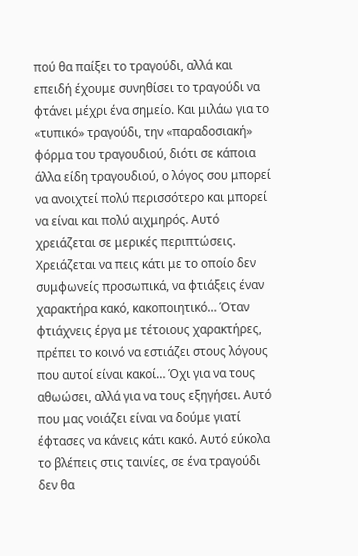πού θα παίξει το τραγούδι, αλλά και επειδή έχουμε συνηθίσει το τραγούδι να φτάνει μέχρι ένα σημείο. Και μιλάω για το «τυπικό» τραγούδι, την «παραδοσιακή» φόρμα του τραγουδιού, διότι σε κάποια άλλα είδη τραγουδιού, ο λόγος σου μπορεί να ανοιχτεί πολύ περισσότερο και μπορεί να είναι και πολύ αιχμηρός. Αυτό χρειάζεται σε μερικές περιπτώσεις. Χρειάζεται να πεις κάτι με το οποίο δεν συμφωνείς προσωπικά, να φτιάξεις έναν χαρακτήρα κακό, κακοποιητικό… Όταν φτιάχνεις έργα με τέτοιους χαρακτήρες, πρέπει το κοινό να εστιάζει στους λόγους που αυτοί είναι κακοί… Όχι για να τους αθωώσει, αλλά για να τους εξηγήσει. Aυτό που μας νοιάζει είναι να δούμε γιατί έφτασες να κάνεις κάτι κακό. Aυτό εύκολα το βλέπεις στις ταινίες, σε ένα τραγούδι δεν θα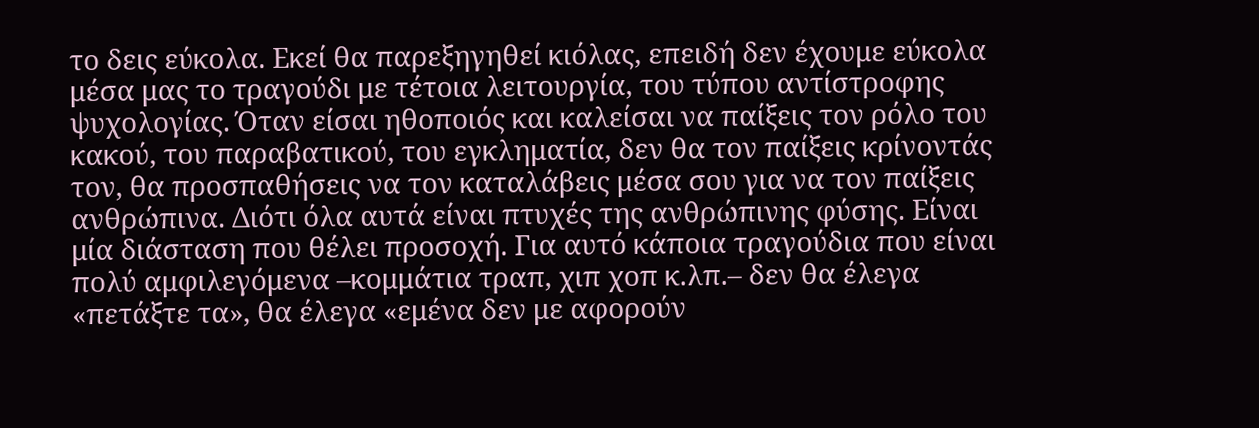το δεις εύκολα. Εκεί θα παρεξηγηθεί κιόλας, επειδή δεν έχουμε εύκολα μέσα μας το τραγούδι με τέτοια λειτουργία, του τύπου αντίστροφης ψυχολογίας. Όταν είσαι ηθοποιός και καλείσαι να παίξεις τον ρόλο του κακού, του παραβατικού, του εγκληματία, δεν θα τον παίξεις κρίνοντάς τον, θα προσπαθήσεις να τον καταλάβεις μέσα σου για να τον παίξεις ανθρώπινα. Διότι όλα αυτά είναι πτυχές της ανθρώπινης φύσης. Είναι μία διάσταση που θέλει προσοχή. Για αυτό κάποια τραγούδια που είναι πολύ αμφιλεγόμενα –κομμάτια τραπ, χιπ χοπ κ.λπ.– δεν θα έλεγα «πετάξτε τα», θα έλεγα «εμένα δεν με αφορούν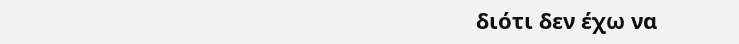διότι δεν έχω να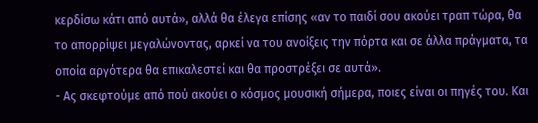κερδίσω κάτι από αυτά», αλλά θα έλεγα επίσης «αν το παιδί σου ακούει τραπ τώρα, θα το απορρίψει μεγαλώνοντας, αρκεί να του ανοίξεις την πόρτα και σε άλλα πράγματα, τα οποία αργότερα θα επικαλεστεί και θα προστρέξει σε αυτά».
- Ας σκεφτούμε από πού ακούει ο κόσμος μουσική σήμερα, ποιες είναι οι πηγές του. Και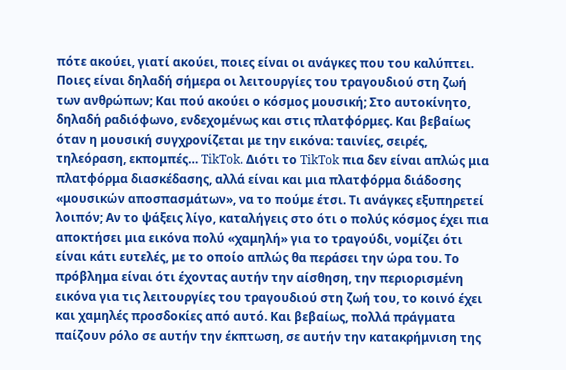πότε ακούει, γιατί ακούει, ποιες είναι οι ανάγκες που του καλύπτει. Ποιες είναι δηλαδή σήμερα οι λειτουργίες του τραγουδιού στη ζωή των ανθρώπων; Και πού ακούει ο κόσμος μουσική; Στο αυτοκίνητο, δηλαδή ραδιόφωνο, ενδεχομένως και στις πλατφόρμες. Και βεβαίως όταν η μουσική συγχρονίζεται με την εικόνα: ταινίες, σειρές, τηλεόραση, εκπομπές… TikTok. Διότι το TikTok πια δεν είναι απλώς μια πλατφόρμα διασκέδασης, αλλά είναι και μια πλατφόρμα διάδοσης «μουσικών αποσπασμάτων», να το πούμε έτσι. Τι ανάγκες εξυπηρετεί λοιπόν; Αν το ψάξεις λίγο, καταλήγεις στο ότι ο πολύς κόσμος έχει πια αποκτήσει μια εικόνα πολύ «χαμηλή» για το τραγούδι, νομίζει ότι είναι κάτι ευτελές, με το οποίο απλώς θα περάσει την ώρα του. Το πρόβλημα είναι ότι έχοντας αυτήν την αίσθηση, την περιορισμένη εικόνα για τις λειτουργίες του τραγουδιού στη ζωή του, το κοινό έχει και χαμηλές προσδοκίες από αυτό. Και βεβαίως, πολλά πράγματα παίζουν ρόλο σε αυτήν την έκπτωση, σε αυτήν την κατακρήμνιση της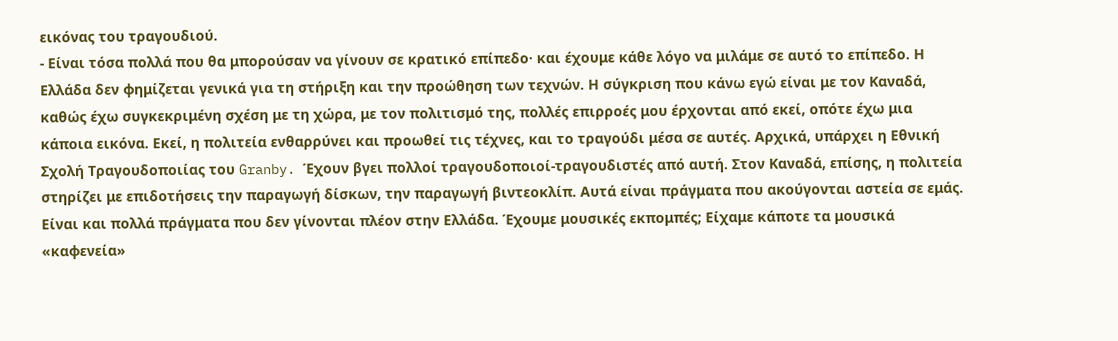εικόνας του τραγουδιού.
- Είναι τόσα πολλά που θα μπορούσαν να γίνουν σε κρατικό επίπεδο· και έχουμε κάθε λόγο να μιλάμε σε αυτό το επίπεδο. Η Ελλάδα δεν φημίζεται γενικά για τη στήριξη και την προώθηση των τεχνών. Η σύγκριση που κάνω εγώ είναι με τον Καναδά, καθώς έχω συγκεκριμένη σχέση με τη χώρα, με τον πολιτισμό της, πολλές επιρροές μου έρχονται από εκεί, οπότε έχω μια κάποια εικόνα. Εκεί, η πολιτεία ενθαρρύνει και προωθεί τις τέχνες, και το τραγούδι μέσα σε αυτές. Αρχικά, υπάρχει η Εθνική Σχολή Τραγουδοποιίας του Granby. Έχουν βγει πολλοί τραγουδοποιοί-τραγουδιστές από αυτή. Στον Καναδά, επίσης, η πολιτεία στηρίζει με επιδοτήσεις την παραγωγή δίσκων, την παραγωγή βιντεοκλίπ. Αυτά είναι πράγματα που ακούγονται αστεία σε εμάς. Είναι και πολλά πράγματα που δεν γίνονται πλέον στην Ελλάδα. Έχουμε μουσικές εκπομπές; Είχαμε κάποτε τα μουσικά «καφενεία»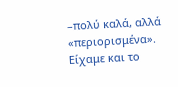–πολύ καλά, αλλά «περιορισμένα». Είχαμε και το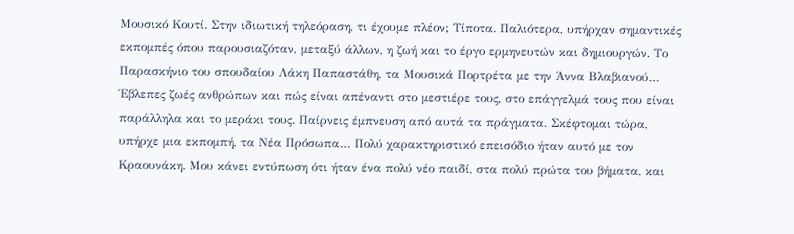Μουσικό Κουτί. Στην ιδιωτική τηλεόραση, τι έχουμε πλέον; Τίποτα. Παλιότερα, υπήρχαν σημαντικές εκπομπές όπου παρουσιαζόταν, μεταξύ άλλων, η ζωή και το έργο ερμηνευτών και δημιουργών. Το Παρασκήνιο του σπουδαίου Λάκη Παπαστάθη, τα Μουσικά Πορτρέτα με την Άννα Βλαβιανού… Έβλεπες ζωές ανθρώπων και πώς είναι απέναντι στο μεστιέρε τους, στο επάγγελμά τους που είναι παράλληλα και το μεράκι τους. Παίρνεις έμπνευση από αυτά τα πράγματα. Σκέφτομαι τώρα, υπήρχε μια εκπομπή, τα Νέα Πρόσωπα… Πολύ χαρακτηριστικό επεισόδιο ήταν αυτό με τον Κραουνάκη. Μου κάνει εντύπωση ότι ήταν ένα πολύ νέο παιδί, στα πολύ πρώτα του βήματα, και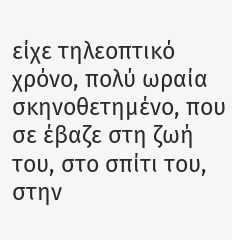είχε τηλεοπτικό χρόνο, πολύ ωραία σκηνοθετημένο, που σε έβαζε στη ζωή του, στο σπίτι του, στην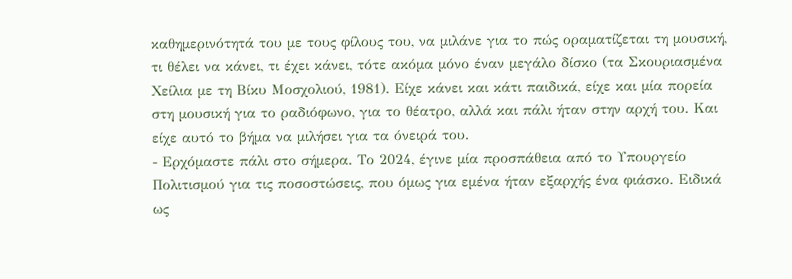καθημερινότητά του με τους φίλους του, να μιλάνε για το πώς οραματίζεται τη μουσική, τι θέλει να κάνει, τι έχει κάνει, τότε ακόμα μόνο έναν μεγάλο δίσκο (τα Σκουριασμένα Χείλια με τη Βίκυ Μοσχολιού, 1981). Είχε κάνει και κάτι παιδικά, είχε και μία πορεία στη μουσική για το ραδιόφωνο, για το θέατρο, αλλά και πάλι ήταν στην αρχή του. Και είχε αυτό το βήμα να μιλήσει για τα όνειρά του.
- Ερχόμαστε πάλι στο σήμερα. Το 2024, έγινε μία προσπάθεια από το Υπουργείο Πολιτισμού για τις ποσοστώσεις, που όμως για εμένα ήταν εξαρχής ένα φιάσκο. Ειδικά ως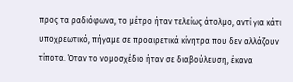προς τα ραδιόφωνα, το μέτρο ήταν τελείως άτολμο, αντί για κάτι υποχρεωτικό, πήγαμε σε προαιρετικά κίνητρα που δεν αλλάζουν τίποτα. Όταν το νομοσχέδιο ήταν σε διαβούλευση, έκανα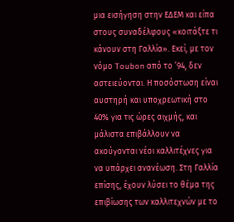μια εισήγηση στην ΕΔΕΜ και είπα στους συναδέλφους «κοιτάξτε τι κάνουν στη Γαλλία». Εκεί, με τον νόμο Toubon από το ’94, δεν αστειεύονται. Η ποσόστωση είναι αυστηρή και υποχρεωτική στο 40% για τις ώρες αιχμής, και μάλιστα επιβάλλουν να ακούγονται νέοι καλλιτέχνες για να υπάρχει ανανέωση. Στη Γαλλία επίσης, έχουν λύσει το θέμα της επιβίωσης των καλλιτεχνών με το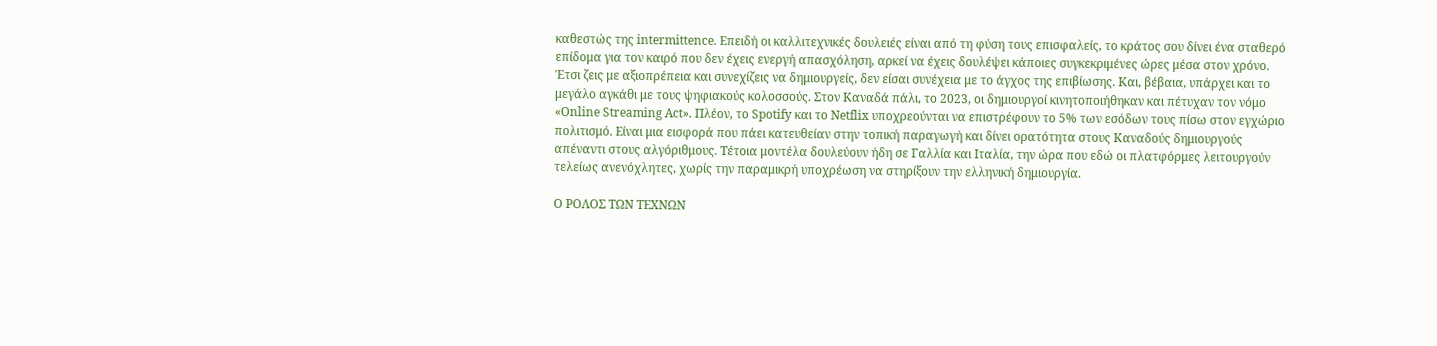καθεστώς της intermittence. Επειδή οι καλλιτεχνικές δουλειές είναι από τη φύση τους επισφαλείς, το κράτος σου δίνει ένα σταθερό επίδομα για τον καιρό που δεν έχεις ενεργή απασχόληση, αρκεί να έχεις δουλέψει κάποιες συγκεκριμένες ώρες μέσα στον χρόνο. Έτσι ζεις με αξιοπρέπεια και συνεχίζεις να δημιουργείς, δεν είσαι συνέχεια με το άγχος της επιβίωσης. Και, βέβαια, υπάρχει και το μεγάλο αγκάθι με τους ψηφιακούς κολοσσούς. Στον Καναδά πάλι, το 2023, οι δημιουργοί κινητοποιήθηκαν και πέτυχαν τον νόμο «Online Streaming Act». Πλέον, το Spotify και το Netflix υποχρεούνται να επιστρέφουν το 5% των εσόδων τους πίσω στον εγχώριο πολιτισμό. Είναι μια εισφορά που πάει κατευθείαν στην τοπική παραγωγή και δίνει ορατότητα στους Καναδούς δημιουργούς απέναντι στους αλγόριθμους. Τέτοια μοντέλα δουλεύουν ήδη σε Γαλλία και Ιταλία, την ώρα που εδώ οι πλατφόρμες λειτουργούν τελείως ανενόχλητες, χωρίς την παραμικρή υποχρέωση να στηρίξουν την ελληνική δημιουργία.

Ο ΡΟΛΟΣ ΤΩΝ ΤΕΧΝΩΝ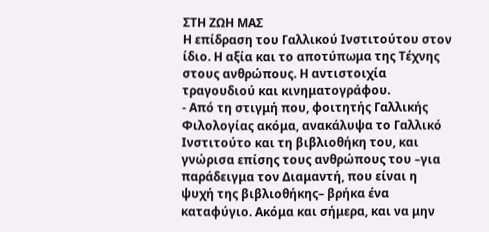ΣΤΗ ΖΩΗ ΜΑΣ
Η επίδραση του Γαλλικού Ινστιτούτου στον ίδιο. Η αξία και το αποτύπωμα της Τέχνης στους ανθρώπους. Η αντιστοιχία τραγουδιού και κινηματογράφου.
- Από τη στιγμή που, φοιτητής Γαλλικής Φιλολογίας ακόμα, ανακάλυψα το Γαλλικό Ινστιτούτο και τη βιβλιοθήκη του, και γνώρισα επίσης τους ανθρώπους του –για παράδειγμα τον Διαμαντή, που είναι η ψυχή της βιβλιοθήκης– βρήκα ένα καταφύγιο. Ακόμα και σήμερα, και να μην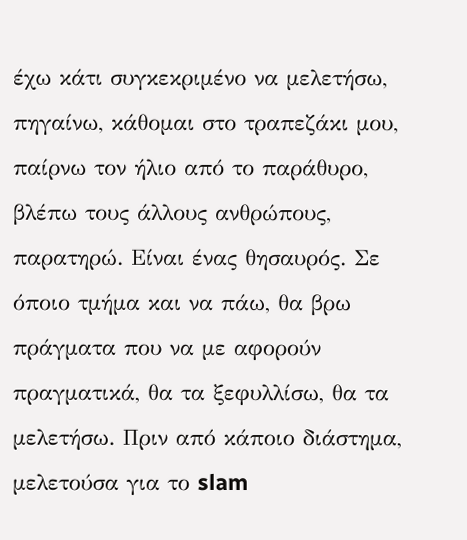έχω κάτι συγκεκριμένο να μελετήσω, πηγαίνω, κάθομαι στο τραπεζάκι μου, παίρνω τον ήλιο από το παράθυρο, βλέπω τους άλλους ανθρώπους, παρατηρώ. Είναι ένας θησαυρός. Σε όποιο τμήμα και να πάω, θα βρω πράγματα που να με αφορούν πραγματικά, θα τα ξεφυλλίσω, θα τα μελετήσω. Πριν από κάποιο διάστημα, μελετούσα για το slam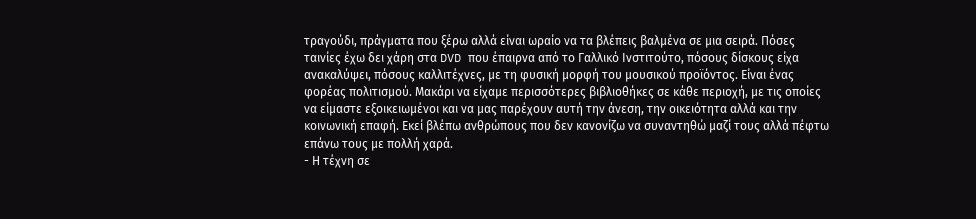τραγούδι, πράγματα που ξέρω αλλά είναι ωραίο να τα βλέπεις βαλμένα σε μια σειρά. Πόσες ταινίες έχω δει χάρη στα DVD που έπαιρνα από το Γαλλικό Ινστιτούτο, πόσους δίσκους είχα ανακαλύψει, πόσους καλλιτέχνες, με τη φυσική μορφή του μουσικού προϊόντος. Είναι ένας φορέας πολιτισμού. Μακάρι να είχαμε περισσότερες βιβλιοθήκες σε κάθε περιοχή, με τις οποίες να είμαστε εξοικειωμένοι και να μας παρέχουν αυτή την άνεση, την οικειότητα αλλά και την κοινωνική επαφή. Εκεί βλέπω ανθρώπους που δεν κανονίζω να συναντηθώ μαζί τους αλλά πέφτω επάνω τους με πολλή χαρά.
- Η τέχνη σε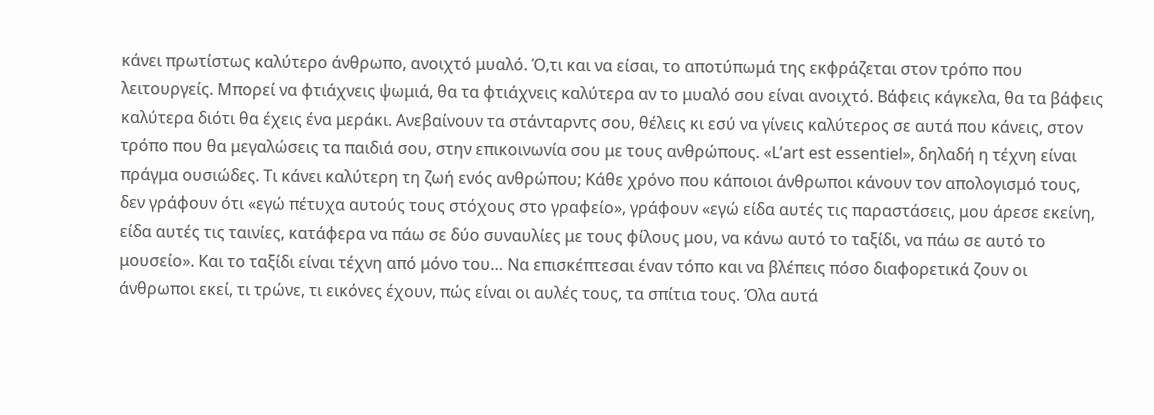κάνει πρωτίστως καλύτερο άνθρωπο, ανοιχτό μυαλό. Ό,τι και να είσαι, το αποτύπωμά της εκφράζεται στον τρόπο που λειτουργείς. Μπορεί να φτιάχνεις ψωμιά, θα τα φτιάχνεις καλύτερα αν το μυαλό σου είναι ανοιχτό. Βάφεις κάγκελα, θα τα βάφεις καλύτερα διότι θα έχεις ένα μεράκι. Ανεβαίνουν τα στάνταρντς σου, θέλεις κι εσύ να γίνεις καλύτερος σε αυτά που κάνεις, στον τρόπο που θα μεγαλώσεις τα παιδιά σου, στην επικοινωνία σου με τους ανθρώπους. «L’art est essentiel», δηλαδή η τέχνη είναι πράγμα ουσιώδες. Τι κάνει καλύτερη τη ζωή ενός ανθρώπου; Κάθε χρόνο που κάποιοι άνθρωποι κάνουν τον απολογισμό τους, δεν γράφουν ότι «εγώ πέτυχα αυτούς τους στόχους στο γραφείο», γράφουν «εγώ είδα αυτές τις παραστάσεις, μου άρεσε εκείνη, είδα αυτές τις ταινίες, κατάφερα να πάω σε δύο συναυλίες με τους φίλους μου, να κάνω αυτό το ταξίδι, να πάω σε αυτό το μουσείο». Και το ταξίδι είναι τέχνη από μόνο του… Να επισκέπτεσαι έναν τόπο και να βλέπεις πόσο διαφορετικά ζουν οι άνθρωποι εκεί, τι τρώνε, τι εικόνες έχουν, πώς είναι οι αυλές τους, τα σπίτια τους. Όλα αυτά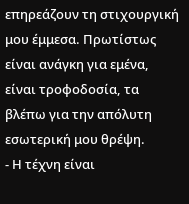επηρεάζουν τη στιχουργική μου έμμεσα. Πρωτίστως είναι ανάγκη για εμένα, είναι τροφοδοσία, τα βλέπω για την απόλυτη εσωτερική μου θρέψη.
- Η τέχνη είναι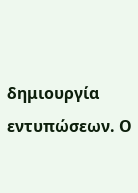δημιουργία εντυπώσεων. Ο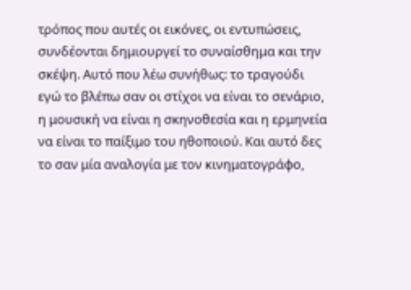τρόπος που αυτές οι εικόνες, οι εντυπώσεις, συνδέονται δημιουργεί το συναίσθημα και την σκέψη. Αυτό που λέω συνήθως: το τραγούδι εγώ το βλέπω σαν οι στίχοι να είναι το σενάριο, η μουσική να είναι η σκηνοθεσία και η ερμηνεία να είναι το παίξιμο του ηθοποιού. Και αυτό δες το σαν μία αναλογία με τον κινηματογράφο,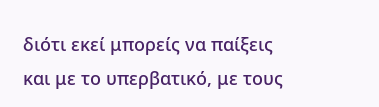διότι εκεί μπορείς να παίξεις και με το υπερβατικό, με τους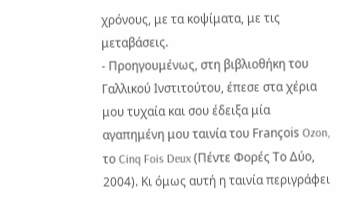χρόνους, με τα κοψίματα, με τις μεταβάσεις.
- Προηγουμένως, στη βιβλιοθήκη του Γαλλικού Ινστιτούτου, έπεσε στα χέρια μου τυχαία και σου έδειξα μία αγαπημένη μου ταινία του François Ozon, το Cinq Fois Deux (Πέντε Φορές Το Δύο, 2004). Κι όμως αυτή η ταινία περιγράφει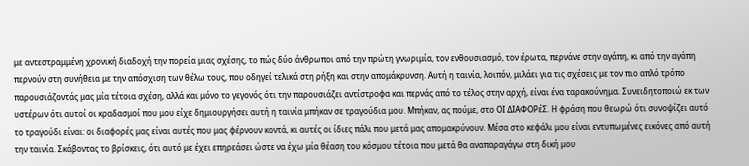με αντεστραμμένη χρονική διαδοχή την πορεία μιας σχέσης, το πώς δύο άνθρωποι από την πρώτη γνωριμία, τον ενθουσιασμό, τον έρωτα, περνάνε στην αγάπη, κι από την αγάπη περνούν στη συνήθεια με την απόσχιση των θέλω τους, που οδηγεί τελικά στη ρήξη και στην απομάκρυνση. Αυτή η ταινία, λοιπόν, μιλάει για τις σχέσεις με τον πιο απλό τρόπο παρουσιάζοντάς μας μία τέτοια σχέση, αλλά και μόνο το γεγονός ότι την παρουσιάζει αντίστροφα και περνάς από το τέλος στην αρχή, είναι ένα ταρακούνημα. Συνειδητοποιώ εκ των υστέρων ότι αυτοί οι κραδασμοί που μου είχε δημιουργήσει αυτή η ταινία μπήκαν σε τραγούδια μου. Μπήκαν, ας πούμε, στο ΟΙ ΔΙΑΦΟΡέΣ. Η φράση που θεωρώ ότι συνοψίζει αυτό το τραγούδι είναι: οι διαφορές μας είναι αυτές που μας φέρνουν κοντά, κι αυτές οι ίδιες πάλι που μετά μας απομακρύνουν. Μέσα στο κεφάλι μου είναι εντυπωμένες εικόνες από αυτή την ταινία. Σκάβοντας το βρίσκεις, ότι αυτό με έχει επηρεάσει ώστε να έχω μία θέαση του κόσμου τέτοια που μετά θα αναπαραγάγω στη δική μου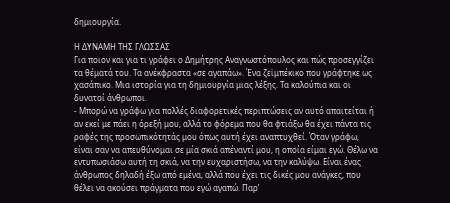δημιουργία.

Η ΔΥΝΑΜΗ ΤΗΣ ΓΛΩΣΣΑΣ
Για ποιον και για τι γράφει ο Δημήτρης Αναγνωστόπουλος και πώς προσεγγίζει τα θέματά του. Τα ανέκφραστα «σε αγαπάω». Ένα ζεϊμπέκικο που γράφτηκε ως χασάπικο. Μια ιστορία για τη δημιουργία μιας λέξης. Τα καλούπια και οι δυνατοί άνθρωποι.
- Μπορώ να γράφω για πολλές διαφορετικές περιπτώσεις αν αυτό απαιτείται ή αν εκεί με πάει η όρεξή μου, αλλά το φόρεμα που θα φτιάξω θα έχει πάντα τις ραφές της προσωπικότητάς μου όπως αυτή έχει αναπτυχθεί. Όταν γράφω, είναι σαν να απευθύνομαι σε μία σκιά απέναντί μου, η οποία είμαι εγώ. Θέλω να εντυπωσιάσω αυτή τη σκιά, να την ευχαριστήσω, να την καλύψω. Είναι ένας άνθρωπος δηλαδή έξω από εμένα, αλλά που έχει τις δικές μου ανάγκες, που θέλει να ακούσει πράγματα που εγώ αγαπώ. Παρ’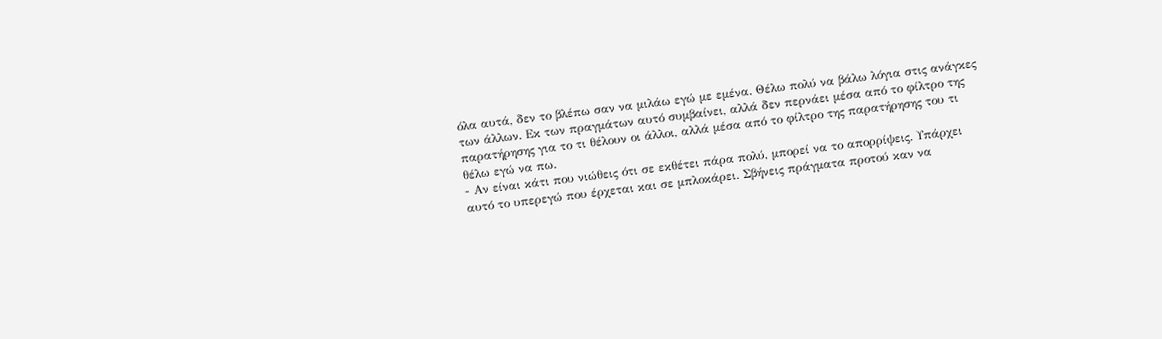όλα αυτά, δεν το βλέπω σαν να μιλάω εγώ με εμένα. Θέλω πολύ να βάλω λόγια στις ανάγκες των άλλων. Εκ των πραγμάτων αυτό συμβαίνει, αλλά δεν περνάει μέσα από το φίλτρο της παρατήρησης για το τι θέλουν οι άλλοι, αλλά μέσα από το φίλτρο της παρατήρησης του τι θέλω εγώ να πω.
- Αν είναι κάτι που νιώθεις ότι σε εκθέτει πάρα πολύ, μπορεί να το απορρίψεις. Υπάρχει αυτό το υπερεγώ που έρχεται και σε μπλοκάρει. Σβήνεις πράγματα προτού καν να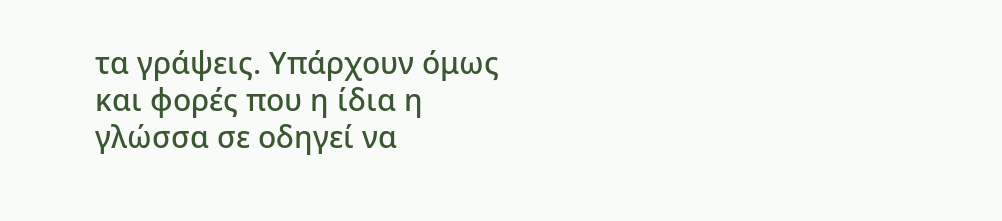τα γράψεις. Υπάρχουν όμως και φορές που η ίδια η γλώσσα σε οδηγεί να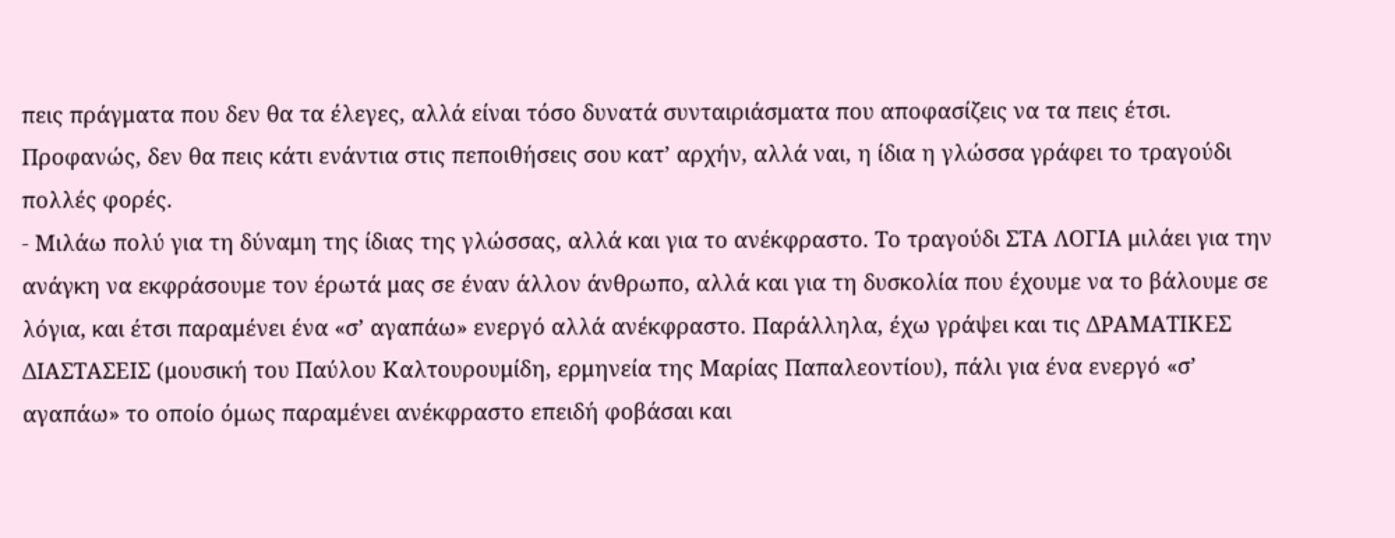πεις πράγματα που δεν θα τα έλεγες, αλλά είναι τόσο δυνατά συνταιριάσματα που αποφασίζεις να τα πεις έτσι. Προφανώς, δεν θα πεις κάτι ενάντια στις πεποιθήσεις σου κατ’ αρχήν, αλλά ναι, η ίδια η γλώσσα γράφει το τραγούδι πολλές φορές.
- Μιλάω πολύ για τη δύναμη της ίδιας της γλώσσας, αλλά και για το ανέκφραστο. Το τραγούδι ΣΤΑ ΛΟΓΙΑ μιλάει για την ανάγκη να εκφράσουμε τον έρωτά μας σε έναν άλλον άνθρωπο, αλλά και για τη δυσκολία που έχουμε να το βάλουμε σε λόγια, και έτσι παραμένει ένα «σ’ αγαπάω» ενεργό αλλά ανέκφραστο. Παράλληλα, έχω γράψει και τις ΔΡΑΜΑΤΙΚΕΣ ΔΙΑΣΤΑΣΕΙΣ (μουσική του Παύλου Καλτουρουμίδη, ερμηνεία της Μαρίας Παπαλεοντίου), πάλι για ένα ενεργό «σ’ αγαπάω» το οποίο όμως παραμένει ανέκφραστο επειδή φοβάσαι και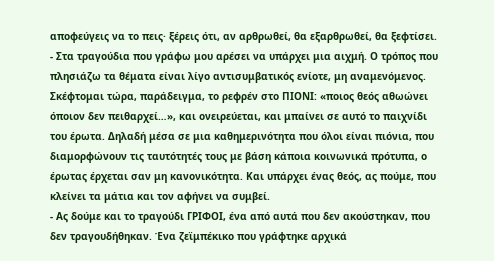αποφεύγεις να το πεις· ξέρεις ότι, αν αρθρωθεί, θα εξαρθρωθεί, θα ξεφτίσει.
- Στα τραγούδια που γράφω μου αρέσει να υπάρχει μια αιχμή. Ο τρόπος που πλησιάζω τα θέματα είναι λίγο αντισυμβατικός ενίοτε, μη αναμενόμενος. Σκέφτομαι τώρα, παράδειγμα, το ρεφρέν στο ΠΙΟΝΙ: «ποιος θεός αθωώνει όποιον δεν πειθαρχεί…», και ονειρεύεται, και μπαίνει σε αυτό το παιχνίδι του έρωτα. Δηλαδή μέσα σε μια καθημερινότητα που όλοι είναι πιόνια, που διαμορφώνουν τις ταυτότητές τους με βάση κάποια κοινωνικά πρότυπα, ο έρωτας έρχεται σαν μη κανονικότητα. Και υπάρχει ένας θεός, ας πούμε, που κλείνει τα μάτια και τον αφήνει να συμβεί.
- Ας δούμε και το τραγούδι ΓΡΙΦΟΙ, ένα από αυτά που δεν ακούστηκαν, που δεν τραγουδήθηκαν. Ένα ζεϊμπέκικο που γράφτηκε αρχικά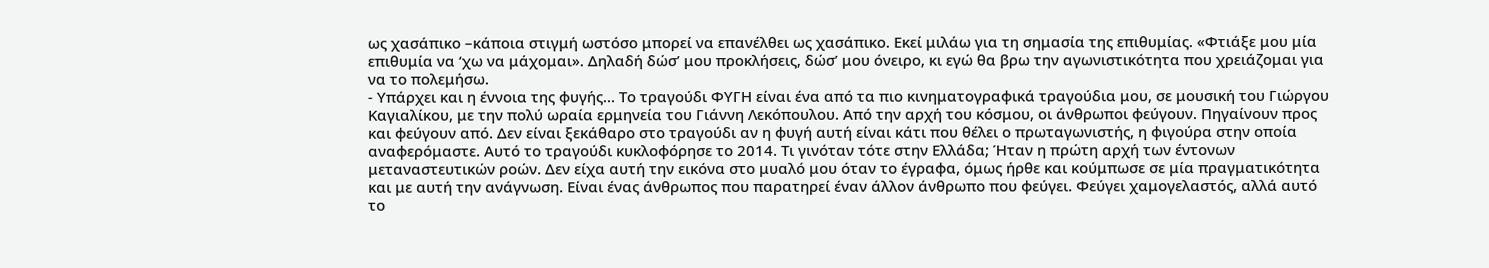ως χασάπικο –κάποια στιγμή ωστόσο μπορεί να επανέλθει ως χασάπικο. Εκεί μιλάω για τη σημασία της επιθυμίας. «Φτιάξε μου μία επιθυμία να ‘χω να μάχομαι». Δηλαδή δώσ’ μου προκλήσεις, δώσ’ μου όνειρο, κι εγώ θα βρω την αγωνιστικότητα που χρειάζομαι για να το πολεμήσω.
- Υπάρχει και η έννοια της φυγής… Το τραγούδι ΦΥΓΗ είναι ένα από τα πιο κινηματογραφικά τραγούδια μου, σε μουσική του Γιώργου Καγιαλίκου, με την πολύ ωραία ερμηνεία του Γιάννη Λεκόπουλου. Από την αρχή του κόσμου, οι άνθρωποι φεύγουν. Πηγαίνουν προς και φεύγουν από. Δεν είναι ξεκάθαρο στο τραγούδι αν η φυγή αυτή είναι κάτι που θέλει ο πρωταγωνιστής, η φιγούρα στην οποία αναφερόμαστε. Αυτό το τραγούδι κυκλοφόρησε το 2014. Τι γινόταν τότε στην Ελλάδα; Ήταν η πρώτη αρχή των έντονων μεταναστευτικών ροών. Δεν είχα αυτή την εικόνα στο μυαλό μου όταν το έγραφα, όμως ήρθε και κούμπωσε σε μία πραγματικότητα και με αυτή την ανάγνωση. Είναι ένας άνθρωπος που παρατηρεί έναν άλλον άνθρωπο που φεύγει. Φεύγει χαμογελαστός, αλλά αυτό το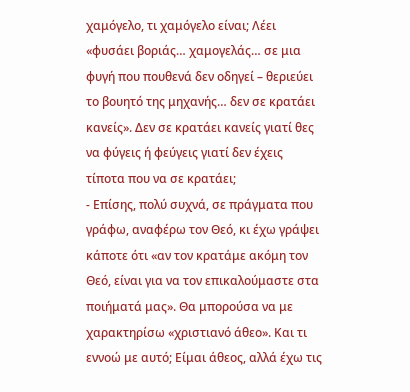χαμόγελο, τι χαμόγελο είναι; Λέει «φυσάει βοριάς… χαμογελάς… σε μια φυγή που πουθενά δεν οδηγεί – θεριεύει το βουητό της μηχανής… δεν σε κρατάει κανείς». Δεν σε κρατάει κανείς γιατί θες να φύγεις ή φεύγεις γιατί δεν έχεις τίποτα που να σε κρατάει;
- Επίσης, πολύ συχνά, σε πράγματα που γράφω, αναφέρω τον Θεό, κι έχω γράψει κάποτε ότι «αν τον κρατάμε ακόμη τον Θεό, είναι για να τον επικαλούμαστε στα ποιήματά μας». Θα μπορούσα να με χαρακτηρίσω «χριστιανό άθεο». Και τι εννοώ με αυτό; Είμαι άθεος, αλλά έχω τις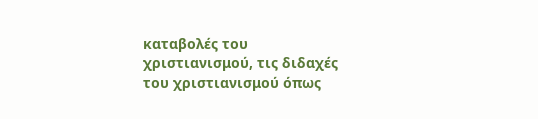καταβολές του χριστιανισμού, τις διδαχές του χριστιανισμού όπως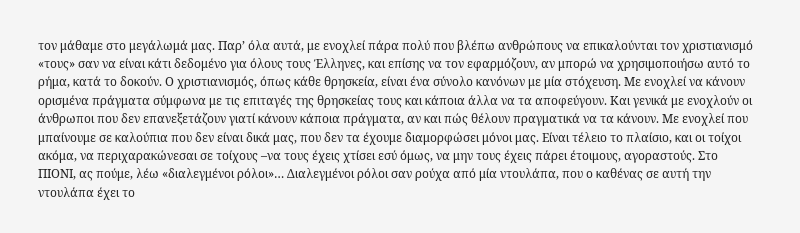τον μάθαμε στο μεγάλωμά μας. Παρ’ όλα αυτά, με ενοχλεί πάρα πολύ που βλέπω ανθρώπους να επικαλούνται τον χριστιανισμό «τους» σαν να είναι κάτι δεδομένο για όλους τους Έλληνες, και επίσης να τον εφαρμόζουν, αν μπορώ να χρησιμοποιήσω αυτό το ρήμα, κατά το δοκούν. Ο χριστιανισμός, όπως κάθε θρησκεία, είναι ένα σύνολο κανόνων με μία στόχευση. Με ενοχλεί να κάνουν ορισμένα πράγματα σύμφωνα με τις επιταγές της θρησκείας τους και κάποια άλλα να τα αποφεύγουν. Και γενικά με ενοχλούν οι άνθρωποι που δεν επανεξετάζουν γιατί κάνουν κάποια πράγματα, αν και πώς θέλουν πραγματικά να τα κάνουν. Με ενοχλεί που μπαίνουμε σε καλούπια που δεν είναι δικά μας, που δεν τα έχουμε διαμορφώσει μόνοι μας. Είναι τέλειο το πλαίσιο, και οι τοίχοι ακόμα, να περιχαρακώνεσαι σε τοίχους –να τους έχεις χτίσει εσύ όμως, να μην τους έχεις πάρει έτοιμους, αγοραστούς. Στο ΠΙΟΝΙ, ας πούμε, λέω «διαλεγμένοι ρόλοι»… Διαλεγμένοι ρόλοι σαν ρούχα από μία ντουλάπα, που ο καθένας σε αυτή την ντουλάπα έχει το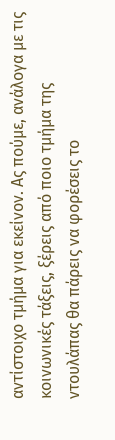αντίστοιχο τμήμα για εκείνον. Ας πούμε, ανάλογα με τις κοινωνικές τάξεις, ξέρεις από ποιο τμήμα της ντουλάπας θα πάρεις να φορέσεις το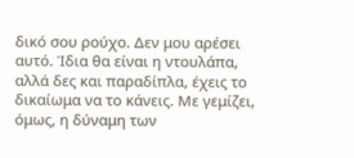δικό σου ρούχο. Δεν μου αρέσει αυτό. Ίδια θα είναι η ντουλάπα, αλλά δες και παραδίπλα, έχεις το δικαίωμα να το κάνεις. Με γεμίζει, όμως, η δύναμη των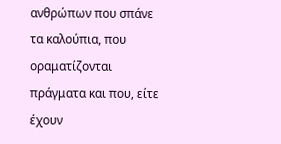ανθρώπων που σπάνε τα καλούπια, που οραματίζονται πράγματα και που, είτε έχουν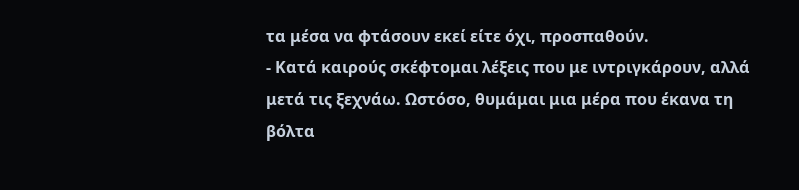τα μέσα να φτάσουν εκεί είτε όχι, προσπαθούν.
- Κατά καιρούς σκέφτομαι λέξεις που με ιντριγκάρουν, αλλά μετά τις ξεχνάω. Ωστόσο, θυμάμαι μια μέρα που έκανα τη βόλτα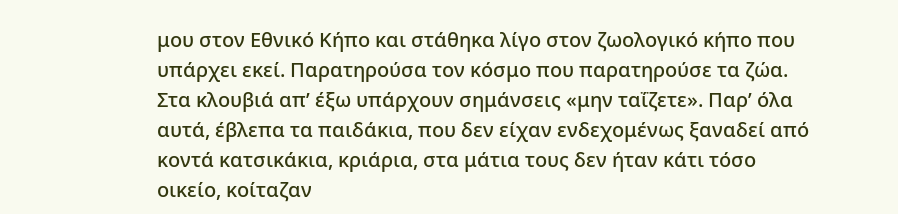μου στον Εθνικό Κήπο και στάθηκα λίγο στον ζωολογικό κήπο που υπάρχει εκεί. Παρατηρούσα τον κόσμο που παρατηρούσε τα ζώα. Στα κλουβιά απ’ έξω υπάρχουν σημάνσεις «μην ταΐζετε». Παρ’ όλα αυτά, έβλεπα τα παιδάκια, που δεν είχαν ενδεχομένως ξαναδεί από κοντά κατσικάκια, κριάρια, στα μάτια τους δεν ήταν κάτι τόσο οικείο, κοίταζαν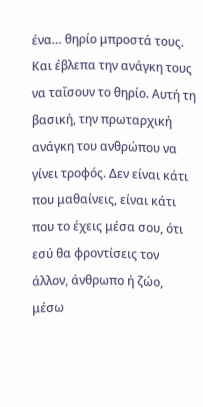ένα… θηρίο μπροστά τους. Και έβλεπα την ανάγκη τους να ταΐσουν το θηρίο. Αυτή τη βασική, την πρωταρχική ανάγκη του ανθρώπου να γίνει τροφός. Δεν είναι κάτι που μαθαίνεις, είναι κάτι που το έχεις μέσα σου, ότι εσύ θα φροντίσεις τον άλλον, άνθρωπο ή ζώο, μέσω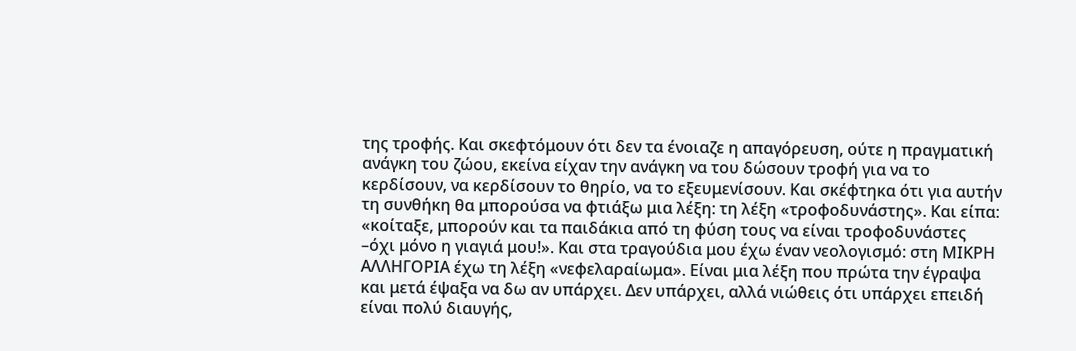της τροφής. Και σκεφτόμουν ότι δεν τα ένοιαζε η απαγόρευση, ούτε η πραγματική ανάγκη του ζώου, εκείνα είχαν την ανάγκη να του δώσουν τροφή για να το κερδίσουν, να κερδίσουν το θηρίο, να το εξευμενίσουν. Και σκέφτηκα ότι για αυτήν τη συνθήκη θα μπορούσα να φτιάξω μια λέξη: τη λέξη «τροφοδυνάστης». Και είπα: «κοίταξε, μπορούν και τα παιδάκια από τη φύση τους να είναι τροφοδυνάστες –όχι μόνο η γιαγιά μου!». Και στα τραγούδια μου έχω έναν νεολογισμό: στη ΜΙΚΡΗ ΑΛΛΗΓΟΡΙΑ έχω τη λέξη «νεφελαραίωμα». Είναι μια λέξη που πρώτα την έγραψα και μετά έψαξα να δω αν υπάρχει. Δεν υπάρχει, αλλά νιώθεις ότι υπάρχει επειδή είναι πολύ διαυγής,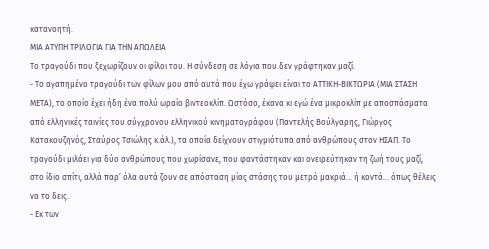κατανοητή.
ΜΙΑ ΑΤΥΠΗ ΤΡΙΛΟΓΙΑ ΓΙΑ ΤΗΝ ΑΠΩΛΕΙΑ
Το τραγούδι που ξεχωρίζουν οι φίλοι του. Η σύνδεση σε λόγια που δεν γράφτηκαν μαζί.
- Το αγαπημένο τραγούδι των φίλων μου από αυτά που έχω γράψει είναι το ΑΤΤΙΚΗ-ΒΙΚΤΩΡΙΑ (ΜΙΑ ΣΤΑΣΗ ΜΕΤΑ), το οποίο έχει ήδη ένα πολύ ωραίο βιντεοκλίπ. Ωστόσο, έκανα κι εγώ ένα μικροκλίπ με αποσπάσματα από ελληνικές ταινίες του σύγχρονου ελληνικού κινηματογράφου (Παντελής Βούλγαρης, Γιώργος Κατακουζηνός, Σταύρος Τσιώλης κ.άλ.), τα οποία δείχνουν στιγμιότυπα από ανθρώπους στον ΗΣΑΠ. Το τραγούδι μιλάει για δύο ανθρώπους που χωρίσανε, που φαντάστηκαν και ονειρεύτηκαν τη ζωή τους μαζί, στο ίδιο σπίτι, αλλά παρ’ όλα αυτά ζουν σε απόσταση μίας στάσης του μετρό μακριά… ή κοντά… όπως θέλεις να το δεις.
- Εκ των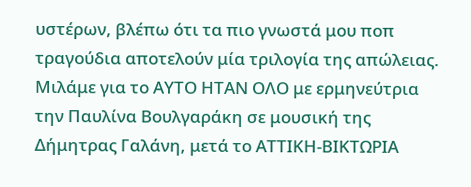υστέρων, βλέπω ότι τα πιο γνωστά μου ποπ τραγούδια αποτελούν μία τριλογία της απώλειας. Μιλάμε για το ΑΥΤΟ ΗΤΑΝ ΟΛΟ με ερμηνεύτρια την Παυλίνα Βουλγαράκη σε μουσική της Δήμητρας Γαλάνη, μετά το ΑΤΤΙΚΗ-ΒΙΚΤΩΡΙΑ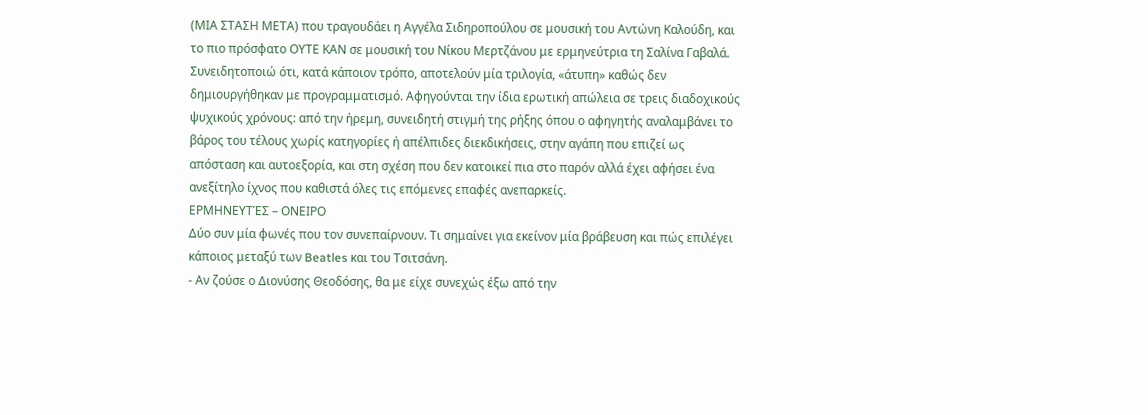(ΜΙΑ ΣΤΑΣΗ ΜΕΤΑ) που τραγουδάει η Αγγέλα Σιδηροπούλου σε μουσική του Αντώνη Καλούδη, και το πιο πρόσφατο ΟΥΤΕ ΚΑΝ σε μουσική του Νίκου Μερτζάνου με ερμηνεύτρια τη Σαλίνα Γαβαλά. Συνειδητοποιώ ότι, κατά κάποιον τρόπο, αποτελούν μία τριλογία, «άτυπη» καθώς δεν δημιουργήθηκαν με προγραμματισμό. Αφηγούνται την ίδια ερωτική απώλεια σε τρεις διαδοχικούς ψυχικούς χρόνους: από την ήρεμη, συνειδητή στιγμή της ρήξης όπου ο αφηγητής αναλαμβάνει το βάρος του τέλους χωρίς κατηγορίες ή απέλπιδες διεκδικήσεις, στην αγάπη που επιζεί ως απόσταση και αυτοεξορία, και στη σχέση που δεν κατοικεί πια στο παρόν αλλά έχει αφήσει ένα ανεξίτηλο ίχνος που καθιστά όλες τις επόμενες επαφές ανεπαρκείς.
ΕΡΜΗΝΕΥΤΈΣ – ΟΝΕΙΡΟ
Δύο συν μία φωνές που τον συνεπαίρνουν. Τι σημαίνει για εκείνον μία βράβευση και πώς επιλέγει κάποιος μεταξύ των Beatles και του Τσιτσάνη.
- Αν ζούσε ο Διονύσης Θεοδόσης, θα με είχε συνεχώς έξω από την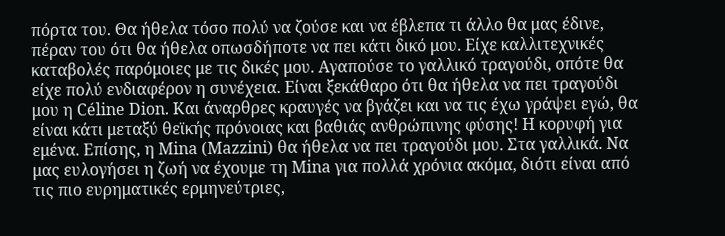πόρτα του. Θα ήθελα τόσο πολύ να ζούσε και να έβλεπα τι άλλο θα μας έδινε, πέραν του ότι θα ήθελα οπωσδήποτε να πει κάτι δικό μου. Είχε καλλιτεχνικές καταβολές παρόμοιες με τις δικές μου. Αγαπούσε το γαλλικό τραγούδι, οπότε θα είχε πολύ ενδιαφέρον η συνέχεια. Είναι ξεκάθαρο ότι θα ήθελα να πει τραγούδι μου η Céline Dion. Και άναρθρες κραυγές να βγάζει και να τις έχω γράψει εγώ, θα είναι κάτι μεταξύ θεϊκής πρόνοιας και βαθιάς ανθρώπινης φύσης! Η κορυφή για εμένα. Επίσης, η Mina (Mazzini) θα ήθελα να πει τραγούδι μου. Στα γαλλικά. Να μας ευλογήσει η ζωή να έχουμε τη Mina για πολλά χρόνια ακόμα, διότι είναι από τις πιο ευρηματικές ερμηνεύτριες,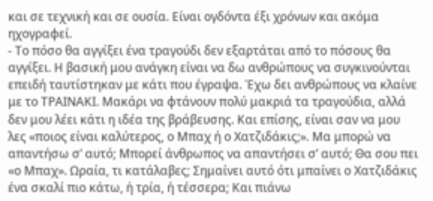και σε τεχνική και σε ουσία. Είναι ογδόντα έξι χρόνων και ακόμα ηχογραφεί.
- Το πόσο θα αγγίξει ένα τραγούδι δεν εξαρτάται από το πόσους θα αγγίξει. Η βασική μου ανάγκη είναι να δω ανθρώπους να συγκινούνται επειδή ταυτίστηκαν με κάτι που έγραψα. Έχω δει ανθρώπους να κλαίνε με το ΤΡΑΙΝΑΚΙ. Μακάρι να φτάνουν πολύ μακριά τα τραγούδια, αλλά δεν μου λέει κάτι η ιδέα της βράβευσης. Και επίσης, είναι σαν να μου λες «ποιος είναι καλύτερος, ο Μπαχ ή ο Χατζιδάκις;». Μα μπορώ να απαντήσω σ’ αυτό; Μπορεί άνθρωπος να απαντήσει σ’ αυτό; Θα σου πει «ο Μπαχ». Ωραία, τι κατάλαβες; Σημαίνει αυτό ότι μπαίνει ο Χατζιδάκις ένα σκαλί πιο κάτω, ή τρία, ή τέσσερα; Και πιάνω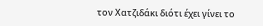τον Χατζιδάκι διότι έχει γίνει το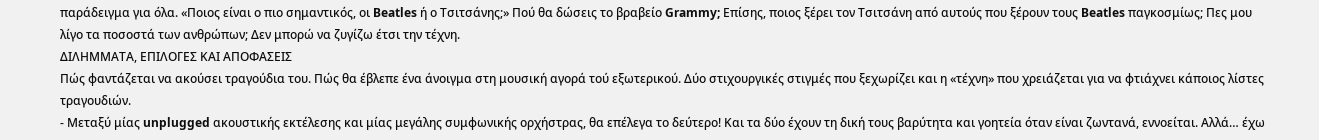παράδειγμα για όλα. «Ποιος είναι ο πιο σημαντικός, οι Beatles ή ο Τσιτσάνης;» Πού θα δώσεις το βραβείο Grammy; Επίσης, ποιος ξέρει τον Τσιτσάνη από αυτούς που ξέρουν τους Beatles παγκοσμίως; Πες μου λίγο τα ποσοστά των ανθρώπων; Δεν μπορώ να ζυγίζω έτσι την τέχνη.
ΔΙΛΗΜΜΑΤΑ, ΕΠΙΛΟΓΕΣ ΚΑΙ ΑΠΟΦΑΣΕΙΣ
Πώς φαντάζεται να ακούσει τραγούδια του. Πώς θα έβλεπε ένα άνοιγμα στη μουσική αγορά τού εξωτερικού. Δύο στιχουργικές στιγμές που ξεχωρίζει και η «τέχνη» που χρειάζεται για να φτιάχνει κάποιος λίστες τραγουδιών.
- Μεταξύ μίας unplugged ακουστικής εκτέλεσης και μίας μεγάλης συμφωνικής ορχήστρας, θα επέλεγα το δεύτερο! Και τα δύο έχουν τη δική τους βαρύτητα και γοητεία όταν είναι ζωντανά, εννοείται. Αλλά… έχω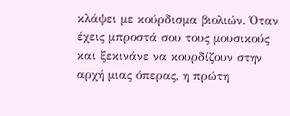κλάψει με κούρδισμα βιολιών. Όταν έχεις μπροστά σου τους μουσικούς και ξεκινάνε να κουρδίζουν στην αρχή μιας όπερας, η πρώτη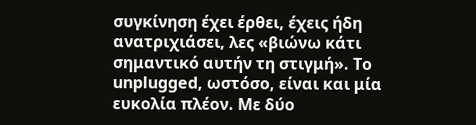συγκίνηση έχει έρθει, έχεις ήδη ανατριχιάσει, λες «βιώνω κάτι σημαντικό αυτήν τη στιγμή». Το unplugged, ωστόσο, είναι και μία ευκολία πλέον. Με δύο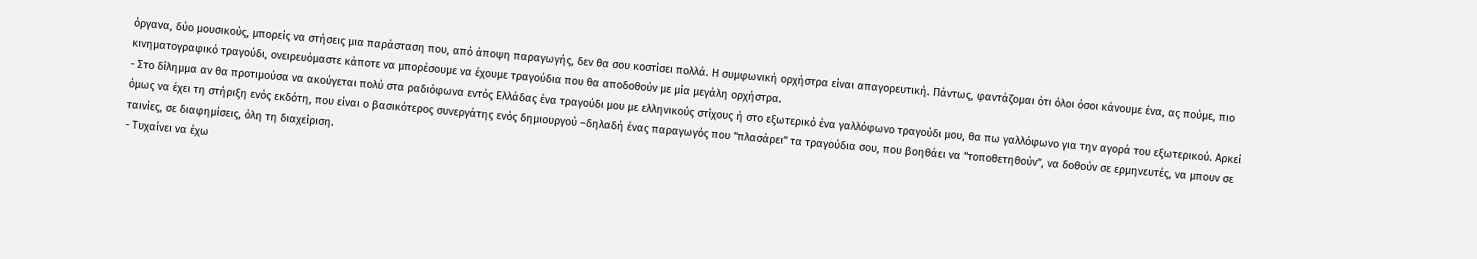όργανα, δύο μουσικούς, μπορείς να στήσεις μια παράσταση που, από άποψη παραγωγής, δεν θα σου κοστίσει πολλά. Η συμφωνική ορχήστρα είναι απαγορευτική. Πάντως, φαντάζομαι ότι όλοι όσοι κάνουμε ένα, ας πούμε, πιο κινηματογραφικό τραγούδι, ονειρευόμαστε κάποτε να μπορέσουμε να έχουμε τραγούδια που θα αποδοθούν με μία μεγάλη ορχήστρα.
- Στο δίλημμα αν θα προτιμούσα να ακούγεται πολύ στα ραδιόφωνα εντός Ελλάδας ένα τραγούδι μου με ελληνικούς στίχους ή στο εξωτερικό ένα γαλλόφωνο τραγούδι μου, θα πω γαλλόφωνο για την αγορά του εξωτερικού. Αρκεί όμως να έχει τη στήριξη ενός εκδότη, που είναι ο βασικότερος συνεργάτης ενός δημιουργού –δηλαδή ένας παραγωγός που “πλασάρει” τα τραγούδια σου, που βοηθάει να “τοποθετηθούν”, να δοθούν σε ερμηνευτές, να μπουν σε ταινίες, σε διαφημίσεις, όλη τη διαχείριση.
- Τυχαίνει να έχω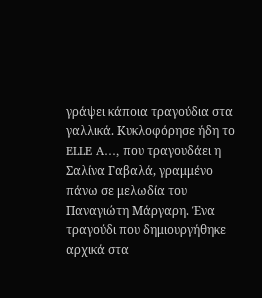γράψει κάποια τραγούδια στα γαλλικά. Κυκλοφόρησε ήδη το ELLE A…, που τραγουδάει η Σαλίνα Γαβαλά, γραμμένο πάνω σε μελωδία του Παναγιώτη Μάργαρη. Ένα τραγούδι που δημιουργήθηκε αρχικά στα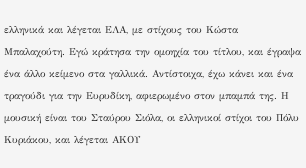ελληνικά και λέγεται ΕΛΑ, με στίχους του Κώστα Μπαλαχούτη. Εγώ κράτησα την ομοηχία του τίτλου, και έγραψα ένα άλλο κείμενο στα γαλλικά. Αντίστοιχα, έχω κάνει και ένα τραγούδι για την Ευρυδίκη, αφιερωμένο στον μπαμπά της. Η μουσική είναι του Σταύρου Σιόλα, οι ελληνικοί στίχοι του Πόλυ Κυριάκου, και λέγεται ΑΚΟΥ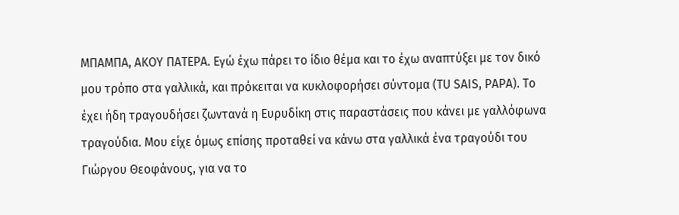ΜΠΑΜΠΑ, ΑΚΟΥ ΠΑΤΕΡΑ. Εγώ έχω πάρει το ίδιο θέμα και το έχω αναπτύξει με τον δικό μου τρόπο στα γαλλικά, και πρόκειται να κυκλοφορήσει σύντομα (TU SAIS, PAPA). Το έχει ήδη τραγουδήσει ζωντανά η Ευρυδίκη στις παραστάσεις που κάνει με γαλλόφωνα τραγούδια. Μου είχε όμως επίσης προταθεί να κάνω στα γαλλικά ένα τραγούδι του Γιώργου Θεοφάνους, για να το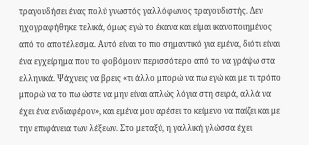τραγουδήσει ένας πολύ γνωστός γαλλόφωνος τραγουδιστής. Δεν ηχογραφήθηκε τελικά, όμως εγώ το έκανα και είμαι ικανοποιημένος από το αποτέλεσμα. Αυτό είναι το πιο σημαντικό για εμένα, διότι είναι ένα εγχείρημα που το φοβόμουν περισσότερο από το να γράψω στα ελληνικά. Ψάχνεις να βρεις «τι άλλο μπορώ να πω εγώ και με τι τρόπο μπορώ να το πω ώστε να μην είναι απλώς λόγια στη σειρά, αλλά να έχει ένα ενδιαφέρον», και εμένα μου αρέσει το κείμενο να παίζει και με την επιφάνεια των λέξεων. Στο μεταξύ, η γαλλική γλώσσα έχει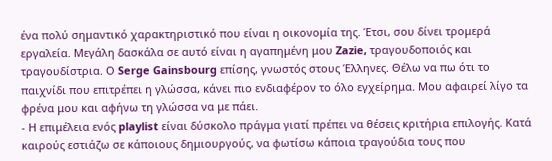ένα πολύ σημαντικό χαρακτηριστικό που είναι η οικονομία της. Έτσι, σου δίνει τρομερά εργαλεία. Μεγάλη δασκάλα σε αυτό είναι η αγαπημένη μου Zazie, τραγουδοποιός και τραγουδίστρια. Ο Serge Gainsbourg επίσης, γνωστός στους Έλληνες. Θέλω να πω ότι το παιχνίδι που επιτρέπει η γλώσσα, κάνει πιο ενδιαφέρον το όλο εγχείρημα. Μου αφαιρεί λίγο τα φρένα μου και αφήνω τη γλώσσα να με πάει.
- Η επιμέλεια ενός playlist είναι δύσκολο πράγμα γιατί πρέπει να θέσεις κριτήρια επιλογής. Κατά καιρούς εστιάζω σε κάποιους δημιουργούς, να φωτίσω κάποια τραγούδια τους που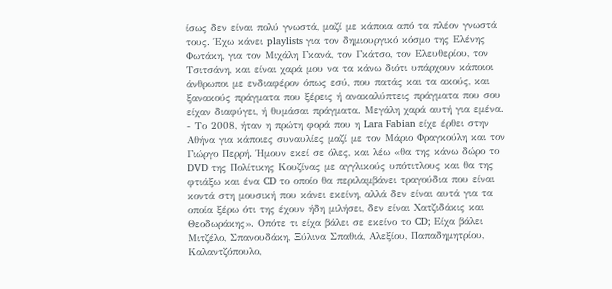ίσως δεν είναι πολύ γνωστά, μαζί με κάποια από τα πλέον γνωστά τους. Έχω κάνει playlists για τον δημιουργικό κόσμο της Ελένης Φωτάκη, για τον Μιχάλη Γκανά, τον Γκάτσο, τον Ελευθερίου, τον Τσιτσάνη, και είναι χαρά μου να τα κάνω διότι υπάρχουν κάποιοι άνθρωποι με ενδιαφέρον όπως εσύ, που πατάς και τα ακούς, και ξανακούς πράγματα που ξέρεις ή ανακαλύπτεις πράγματα που σου είχαν διαφύγει, ή θυμάσαι πράγματα. Μεγάλη χαρά αυτή για εμένα.
- Το 2008, ήταν η πρώτη φορά που η Lara Fabian είχε έρθει στην Αθήνα για κάποιες συναυλίες μαζί με τον Μάριο Φραγκούλη και τον Γιώργο Περρή. Ήμουν εκεί σε όλες, και λέω «θα της κάνω δώρο το DVD της Πολίτικης Κουζίνας με αγγλικούς υπότιτλους και θα της φτιάξω και ένα CD το οποίο θα περιλαμβάνει τραγούδια που είναι κοντά στη μουσική που κάνει εκείνη, αλλά δεν είναι αυτά για τα οποία ξέρω ότι της έχουν ήδη μιλήσει, δεν είναι Χατζιδάκις και Θεοδωράκης». Oπότε τι είχα βάλει σε εκείνο το CD; Είχα βάλει Μιτζέλο, Σπανουδάκη, Ξύλινα Σπαθιά, Αλεξίου, Παπαδημητρίου, Καλαντζόπουλο,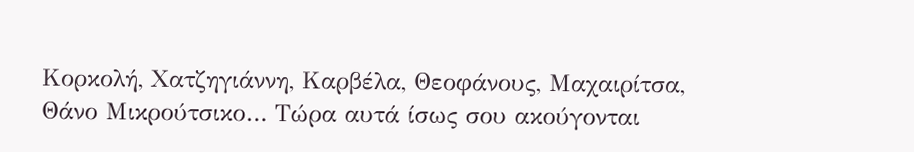Κορκολή, Χατζηγιάννη, Καρβέλα, Θεοφάνους, Μαχαιρίτσα, Θάνο Μικρούτσικο… Τώρα αυτά ίσως σου ακούγονται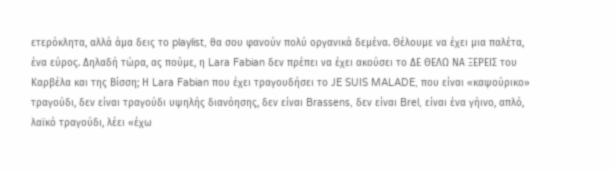ετερόκλητα, αλλά άμα δεις το playlist, θα σου φανούν πολύ οργανικά δεμένα. Θέλουμε να έχει μια παλέτα, ένα εύρος. Δηλαδή τώρα, ας πούμε, η Lara Fabian δεν πρέπει να έχει ακούσει το ΔΕ ΘΕΛΩ ΝΑ ΞΕΡΕΙΣ του Καρβέλα και της Βίσση; Η Lara Fabian που έχει τραγουδήσει το JE SUIS MALADE, που είναι «καψούρικο» τραγούδι, δεν είναι τραγούδι υψηλής διανόησης, δεν είναι Brassens, δεν είναι Brel, είναι ένα γήινο, απλό, λαϊκό τραγούδι, λέει «έχω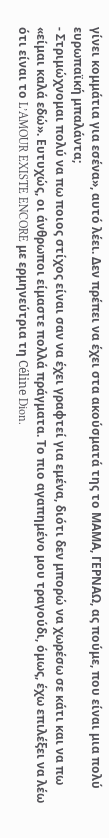γίνει κομμάτια για εσένα», αυτό λέει. Δεν πρέπει να έχει στα ακούσματά της το ΜΑΜΑ, ΓΕΡΝΑΩ, ας πούμε, που είναι μια πολύ ευρωπαϊκή μπαλάντα;
- Στριμώχνομαι πολύ να πω ποιος στίχος είναι σαν να έχει γραφτεί για εμένα, διότι δεν μπορώ να χωρέσω σε κάτι και να πω «είμαι καλά εδώ». Ευτυχώς, οι άνθρωποι είμαστε πολλά πράγματα. Το πιο αγαπημένο μου τραγούδι, όμως, έχω επιλέξει να λέω ότι είναι το L’AMOUR EXISTE ENCORE με ερμηνεύτρια τη Céline Dion.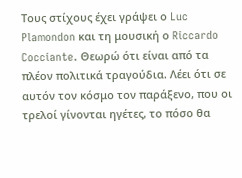Τους στίχους έχει γράψει ο Luc Plamondon και τη μουσική ο Riccardo Cocciante. Θεωρώ ότι είναι από τα πλέον πολιτικά τραγούδια. Λέει ότι σε αυτόν τον κόσμο τον παράξενο, που οι τρελοί γίνονται ηγέτες, το πόσο θα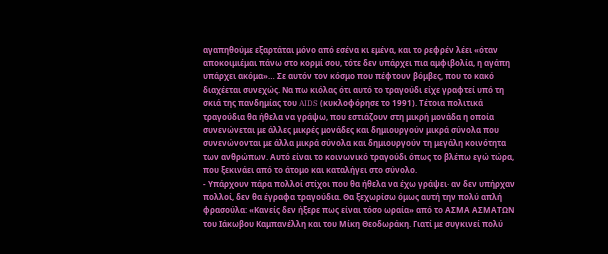αγαπηθούμε εξαρτάται μόνο από εσένα κι εμένα, και το ρεφρέν λέει «όταν αποκοιμιέμαι πάνω στο κορμί σου, τότε δεν υπάρχει πια αμφιβολία, η αγάπη υπάρχει ακόμα»… Σε αυτόν τον κόσμο που πέφτουν βόμβες, που το κακό διαχέεται συνεχώς. Να πω κιόλας ότι αυτό το τραγούδι είχε γραφτεί υπό τη σκιά της πανδημίας του AIDS (κυκλοφόρησε το 1991). Τέτοια πολιτικά τραγούδια θα ήθελα να γράψω, που εστιάζουν στη μικρή μονάδα η οποία συνενώνεται με άλλες μικρές μονάδες και δημιουργούν μικρά σύνολα που συνενώνονται με άλλα μικρά σύνολα και δημιουργούν τη μεγάλη κοινότητα των ανθρώπων. Αυτό είναι το κοινωνικό τραγούδι όπως το βλέπω εγώ τώρα, που ξεκινάει από το άτομο και καταλήγει στο σύνολο.
- Υπάρχουν πάρα πολλοί στίχοι που θα ήθελα να έχω γράψει· αν δεν υπήρχαν πολλοί, δεν θα έγραφα τραγούδια. Θα ξεχωρίσω όμως αυτή την πολύ απλή φρασούλα: «Κανείς δεν ήξερε πως είναι τόσο ωραία» από το ΑΣΜΑ ΑΣΜΑΤΩΝ του Ιάκωβου Καμπανέλλη και του Μίκη Θεοδωράκη. Γιατί με συγκινεί πολύ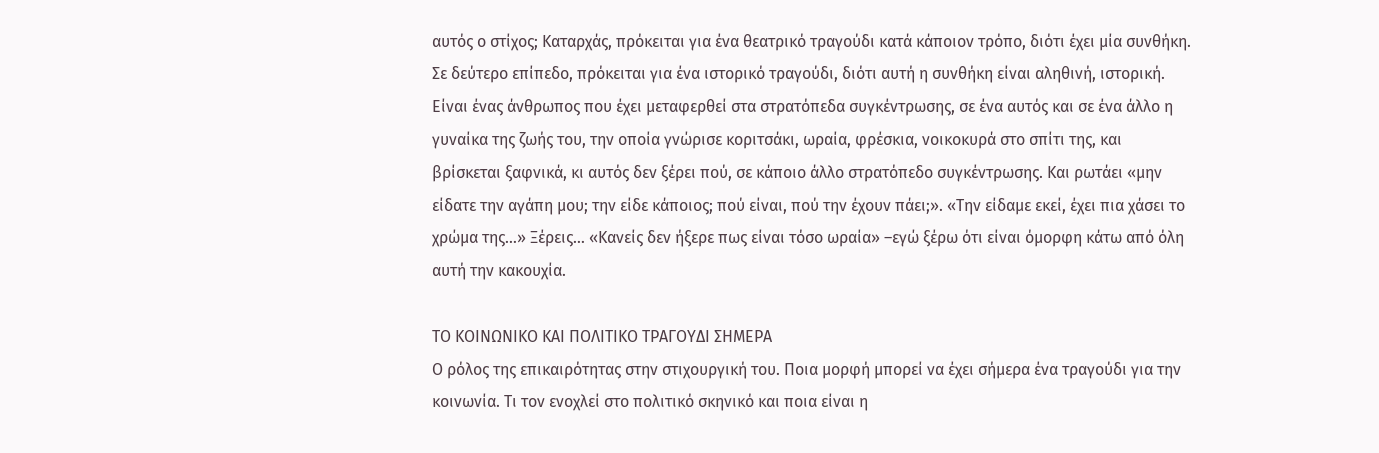αυτός ο στίχος; Καταρχάς, πρόκειται για ένα θεατρικό τραγούδι κατά κάποιον τρόπο, διότι έχει μία συνθήκη. Σε δεύτερο επίπεδο, πρόκειται για ένα ιστορικό τραγούδι, διότι αυτή η συνθήκη είναι αληθινή, ιστορική. Είναι ένας άνθρωπος που έχει μεταφερθεί στα στρατόπεδα συγκέντρωσης, σε ένα αυτός και σε ένα άλλο η γυναίκα της ζωής του, την οποία γνώρισε κοριτσάκι, ωραία, φρέσκια, νοικοκυρά στο σπίτι της, και βρίσκεται ξαφνικά, κι αυτός δεν ξέρει πού, σε κάποιο άλλο στρατόπεδο συγκέντρωσης. Και ρωτάει «μην είδατε την αγάπη μου; την είδε κάποιος; πού είναι, πού την έχουν πάει;». «Την είδαμε εκεί, έχει πια χάσει το χρώμα της…» Ξέρεις… «Κανείς δεν ήξερε πως είναι τόσο ωραία» –εγώ ξέρω ότι είναι όμορφη κάτω από όλη αυτή την κακουχία.

ΤΟ ΚΟΙΝΩΝΙΚΟ ΚΑΙ ΠΟΛΙΤΙΚΟ ΤΡΑΓΟΥΔΙ ΣΗΜΕΡΑ
Ο ρόλος της επικαιρότητας στην στιχουργική του. Ποια μορφή μπορεί να έχει σήμερα ένα τραγούδι για την κοινωνία. Τι τον ενοχλεί στο πολιτικό σκηνικό και ποια είναι η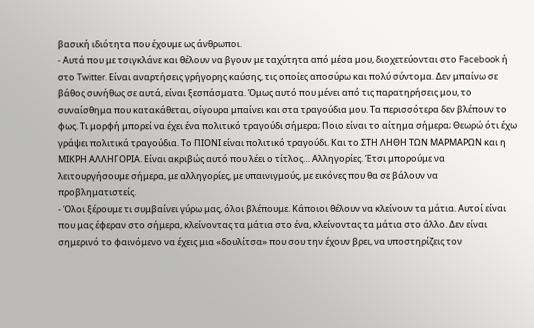βασική ιδιότητα που έχουμε ως άνθρωποι.
- Αυτά που με τσιγκλάνε και θέλουν να βγουν με ταχύτητα από μέσα μου, διοχετεύονται στο Facebook ή στο Twitter. Είναι αναρτήσεις γρήγορης καύσης, τις οποίες αποσύρω και πολύ σύντομα. Δεν μπαίνω σε βάθος συνήθως σε αυτά, είναι ξεσπάσματα. Όμως αυτό που μένει από τις παρατηρήσεις μου, το συναίσθημα που κατακάθεται, σίγουρα μπαίνει και στα τραγούδια μου. Τα περισσότερα δεν βλέπουν το φως. Τι μορφή μπορεί να έχει ένα πολιτικό τραγούδι σήμερα; Ποιο είναι το αίτημα σήμερα; Θεωρώ ότι έχω γράψει πολιτικά τραγούδια. Το ΠΙΟΝΙ είναι πολιτικό τραγούδι. Και το ΣΤΗ ΛΗΘΗ ΤΩΝ ΜΑΡΜΑΡΩΝ και η ΜΙΚΡΗ ΑΛΛΗΓΟΡΙΑ. Είναι ακριβώς αυτό που λέει ο τίτλος… Αλληγορίες. Έτσι μπορούμε να λειτουργήσουμε σήμερα, με αλληγορίες, με υπαινιγμούς, με εικόνες που θα σε βάλουν να προβληματιστείς.
- Όλοι ξέρουμε τι συμβαίνει γύρω μας, όλοι βλέπουμε. Κάποιοι θέλουν να κλείνουν τα μάτια. Αυτοί είναι που μας έφεραν στο σήμερα, κλείνοντας τα μάτια στο ένα, κλείνοντας τα μάτια στο άλλο. Δεν είναι σημερινό το φαινόμενο να έχεις μια «δουλίτσα» που σου την έχουν βρει, να υποστηρίζεις τον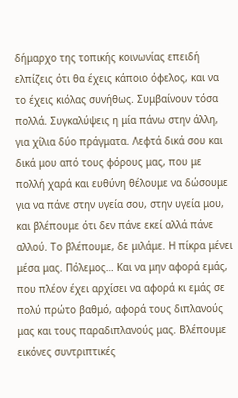δήμαρχο της τοπικής κοινωνίας επειδή ελπίζεις ότι θα έχεις κάποιο όφελος, και να το έχεις κιόλας συνήθως. Συμβαίνουν τόσα πολλά. Συγκαλύψεις η μία πάνω στην άλλη, για χίλια δύο πράγματα. Λεφτά δικά σου και δικά μου από τους φόρους μας, που με πολλή χαρά και ευθύνη θέλουμε να δώσουμε για να πάνε στην υγεία σου, στην υγεία μου, και βλέπουμε ότι δεν πάνε εκεί αλλά πάνε αλλού. Το βλέπουμε, δε μιλάμε. Η πίκρα μένει μέσα μας. Πόλεμος… Και να μην αφορά εμάς, που πλέον έχει αρχίσει να αφορά κι εμάς σε πολύ πρώτο βαθμό, αφορά τους διπλανούς μας και τους παραδιπλανούς μας. Βλέπουμε εικόνες συντριπτικές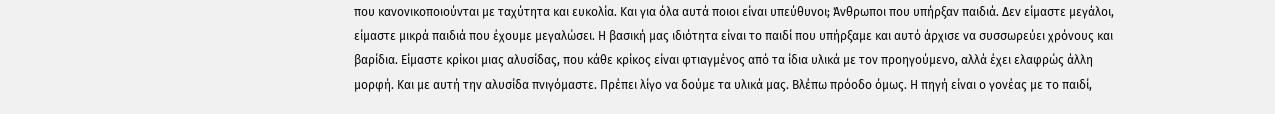που κανονικοποιούνται με ταχύτητα και ευκολία. Και για όλα αυτά ποιοι είναι υπεύθυνοι; Άνθρωποι που υπήρξαν παιδιά. Δεν είμαστε μεγάλοι, είμαστε μικρά παιδιά που έχουμε μεγαλώσει. Η βασική μας ιδιότητα είναι το παιδί που υπήρξαμε και αυτό άρχισε να συσσωρεύει χρόνους και βαρίδια. Είμαστε κρίκοι μιας αλυσίδας, που κάθε κρίκος είναι φτιαγμένος από τα ίδια υλικά με τον προηγούμενο, αλλά έχει ελαφρώς άλλη μορφή. Και με αυτή την αλυσίδα πνιγόμαστε. Πρέπει λίγο να δούμε τα υλικά μας. Βλέπω πρόοδο όμως. Η πηγή είναι ο γονέας με το παιδί,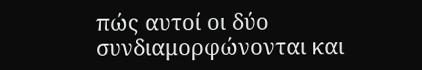πώς αυτοί οι δύο συνδιαμορφώνονται και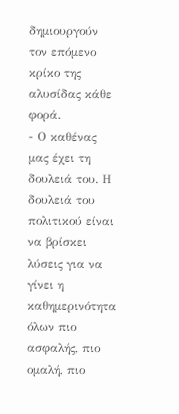δημιουργούν τον επόμενο κρίκο της αλυσίδας κάθε φορά.
- Ο καθένας μας έχει τη δουλειά του. Η δουλειά του πολιτικού είναι να βρίσκει λύσεις για να γίνει η καθημερινότητα όλων πιο ασφαλής, πιο ομαλή, πιο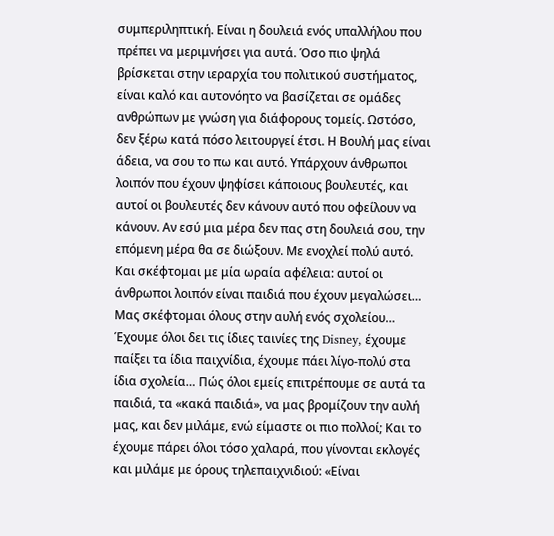συμπεριληπτική. Είναι η δουλειά ενός υπαλλήλου που πρέπει να μεριμνήσει για αυτά. Όσο πιο ψηλά βρίσκεται στην ιεραρχία του πολιτικού συστήματος, είναι καλό και αυτονόητο να βασίζεται σε ομάδες ανθρώπων με γνώση για διάφορους τομείς. Ωστόσο, δεν ξέρω κατά πόσο λειτουργεί έτσι. Η Βουλή μας είναι άδεια, να σου το πω και αυτό. Υπάρχουν άνθρωποι λοιπόν που έχουν ψηφίσει κάποιους βουλευτές, και αυτοί οι βουλευτές δεν κάνουν αυτό που οφείλουν να κάνουν. Αν εσύ μια μέρα δεν πας στη δουλειά σου, την επόμενη μέρα θα σε διώξουν. Με ενοχλεί πολύ αυτό. Και σκέφτομαι με μία ωραία αφέλεια: αυτοί οι άνθρωποι λοιπόν είναι παιδιά που έχουν μεγαλώσει… Μας σκέφτομαι όλους στην αυλή ενός σχολείου… Έχουμε όλοι δει τις ίδιες ταινίες της Disney, έχουμε παίξει τα ίδια παιχνίδια, έχουμε πάει λίγο-πολύ στα ίδια σχολεία… Πώς όλοι εμείς επιτρέπουμε σε αυτά τα παιδιά, τα «κακά παιδιά», να μας βρομίζουν την αυλή μας, και δεν μιλάμε, ενώ είμαστε οι πιο πολλοί; Και το έχουμε πάρει όλοι τόσο χαλαρά, που γίνονται εκλογές και μιλάμε με όρους τηλεπαιχνιδιού: «Είναι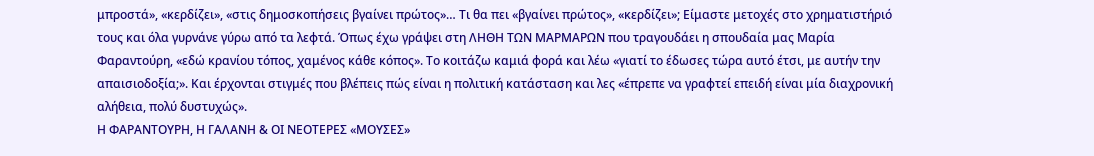μπροστά», «κερδίζει», «στις δημοσκοπήσεις βγαίνει πρώτος»… Τι θα πει «βγαίνει πρώτος», «κερδίζει»; Είμαστε μετοχές στο χρηματιστήριό τους και όλα γυρνάνε γύρω από τα λεφτά. Όπως έχω γράψει στη ΛΗΘΗ ΤΩΝ ΜΑΡΜΑΡΩΝ που τραγουδάει η σπουδαία μας Μαρία Φαραντούρη, «εδώ κρανίου τόπος, χαμένος κάθε κόπος». Το κοιτάζω καμιά φορά και λέω «γιατί το έδωσες τώρα αυτό έτσι, με αυτήν την απαισιοδοξία;». Και έρχονται στιγμές που βλέπεις πώς είναι η πολιτική κατάσταση και λες «έπρεπε να γραφτεί επειδή είναι μία διαχρονική αλήθεια, πολύ δυστυχώς».
Η ΦΑΡΑΝΤΟΥΡΗ, Η ΓΑΛΑΝΗ & ΟΙ ΝΕΟΤΕΡΕΣ «ΜΟΥΣΕΣ»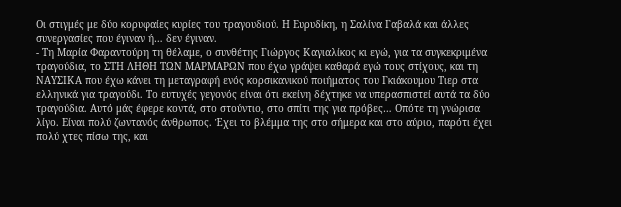Οι στιγμές με δύο κορυφαίες κυρίες του τραγουδιού. Η Ευρυδίκη, η Σαλίνα Γαβαλά και άλλες συνεργασίες που έγιναν ή… δεν έγιναν.
- Τη Μαρία Φαραντούρη τη θέλαμε, ο συνθέτης Γιώργος Καγιαλίκος κι εγώ, για τα συγκεκριμένα τραγούδια, το ΣΤΗ ΛΗΘΗ ΤΩΝ ΜΑΡΜΑΡΩΝ που έχω γράψει καθαρά εγώ τους στίχους, και τη ΝΑΥΣΙΚΑ που έχω κάνει τη μεταγραφή ενός κορσικανικού ποιήματος του Γκιάκουμου Τιερ στα ελληνικά για τραγούδι. Το ευτυχές γεγονός είναι ότι εκείνη δέχτηκε να υπερασπιστεί αυτά τα δύο τραγούδια. Αυτό μάς έφερε κοντά, στο στούντιο, στο σπίτι της για πρόβες… Οπότε τη γνώρισα λίγο. Είναι πολύ ζωντανός άνθρωπος. Έχει το βλέμμα της στο σήμερα και στο αύριο, παρότι έχει πολύ χτες πίσω της, και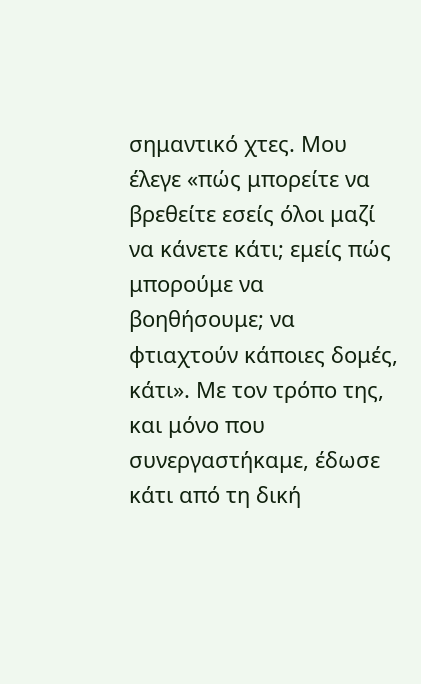σημαντικό χτες. Μου έλεγε «πώς μπορείτε να βρεθείτε εσείς όλοι μαζί να κάνετε κάτι; εμείς πώς μπορούμε να βοηθήσουμε; να φτιαχτούν κάποιες δομές, κάτι». Με τον τρόπο της, και μόνο που συνεργαστήκαμε, έδωσε κάτι από τη δική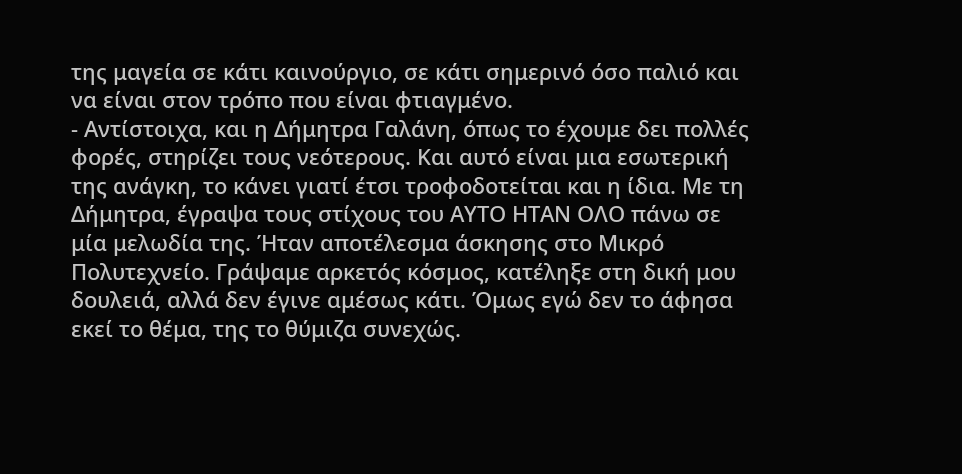της μαγεία σε κάτι καινούργιο, σε κάτι σημερινό όσο παλιό και να είναι στον τρόπο που είναι φτιαγμένο.
- Αντίστοιχα, και η Δήμητρα Γαλάνη, όπως το έχουμε δει πολλές φορές, στηρίζει τους νεότερους. Και αυτό είναι μια εσωτερική της ανάγκη, το κάνει γιατί έτσι τροφοδοτείται και η ίδια. Με τη Δήμητρα, έγραψα τους στίχους του ΑΥΤΟ ΗΤΑΝ ΟΛΟ πάνω σε μία μελωδία της. Ήταν αποτέλεσμα άσκησης στο Μικρό Πολυτεχνείο. Γράψαμε αρκετός κόσμος, κατέληξε στη δική μου δουλειά, αλλά δεν έγινε αμέσως κάτι. Όμως εγώ δεν το άφησα εκεί το θέμα, της το θύμιζα συνεχώς.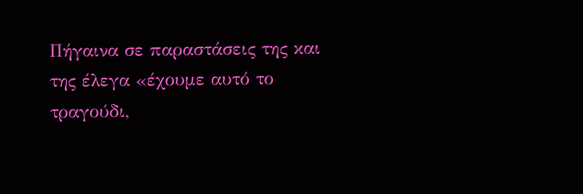Πήγαινα σε παραστάσεις της και της έλεγα «έχουμε αυτό το τραγούδι,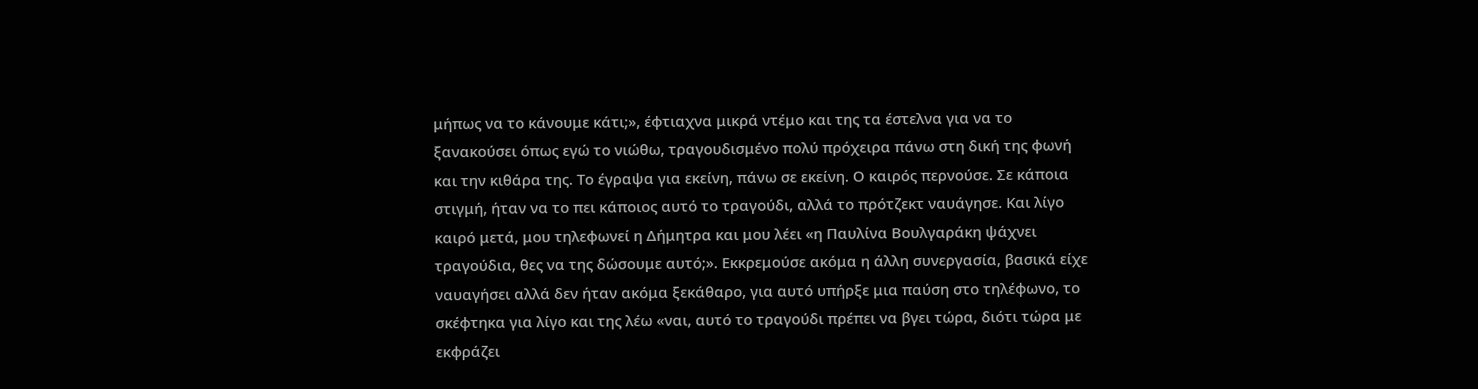μήπως να το κάνουμε κάτι;», έφτιαχνα μικρά ντέμο και της τα έστελνα για να το ξανακούσει όπως εγώ το νιώθω, τραγουδισμένο πολύ πρόχειρα πάνω στη δική της φωνή και την κιθάρα της. Το έγραψα για εκείνη, πάνω σε εκείνη. Ο καιρός περνούσε. Σε κάποια στιγμή, ήταν να το πει κάποιος αυτό το τραγούδι, αλλά το πρότζεκτ ναυάγησε. Και λίγο καιρό μετά, μου τηλεφωνεί η Δήμητρα και μου λέει «η Παυλίνα Βουλγαράκη ψάχνει τραγούδια, θες να της δώσουμε αυτό;». Εκκρεμούσε ακόμα η άλλη συνεργασία, βασικά είχε ναυαγήσει αλλά δεν ήταν ακόμα ξεκάθαρο, για αυτό υπήρξε μια παύση στο τηλέφωνο, το σκέφτηκα για λίγο και της λέω «ναι, αυτό το τραγούδι πρέπει να βγει τώρα, διότι τώρα με εκφράζει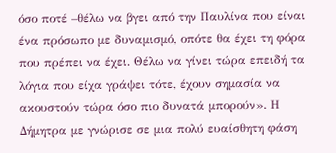όσο ποτέ –θέλω να βγει από την Παυλίνα που είναι ένα πρόσωπο με δυναμισμό, οπότε θα έχει τη φόρα που πρέπει να έχει. Θέλω να γίνει τώρα επειδή τα λόγια που είχα γράψει τότε, έχουν σημασία να ακουστούν τώρα όσο πιο δυνατά μπορούν». Η Δήμητρα με γνώρισε σε μια πολύ ευαίσθητη φάση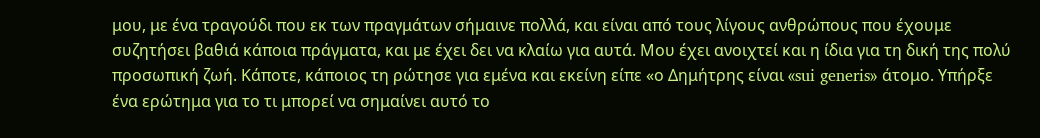μου, με ένα τραγούδι που εκ των πραγμάτων σήμαινε πολλά, και είναι από τους λίγους ανθρώπους που έχουμε συζητήσει βαθιά κάποια πράγματα, και με έχει δει να κλαίω για αυτά. Μου έχει ανοιχτεί και η ίδια για τη δική της πολύ προσωπική ζωή. Κάποτε, κάποιος τη ρώτησε για εμένα και εκείνη είπε «ο Δημήτρης είναι «sui generis» άτομο. Υπήρξε ένα ερώτημα για το τι μπορεί να σημαίνει αυτό το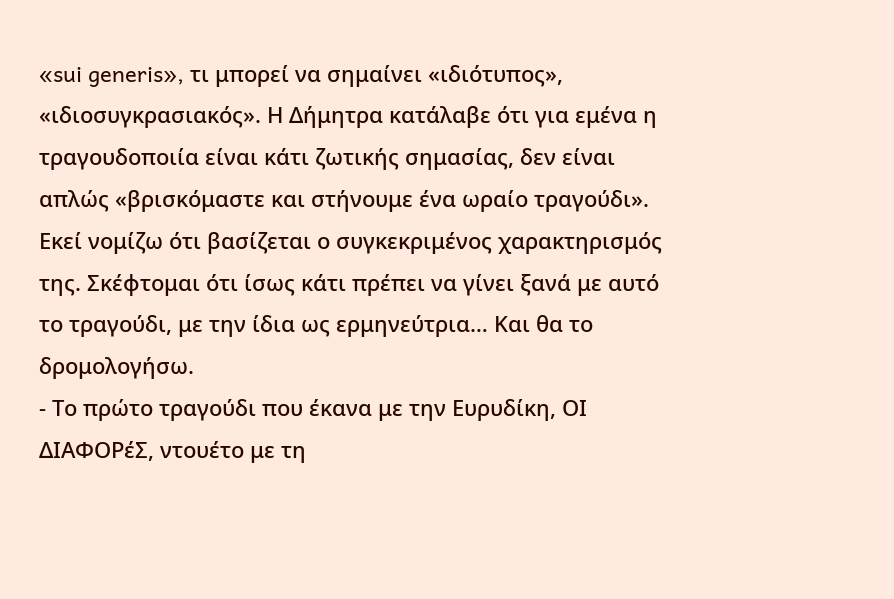«sui generis», τι μπορεί να σημαίνει «ιδιότυπος», «ιδιοσυγκρασιακός». Η Δήμητρα κατάλαβε ότι για εμένα η τραγουδοποιία είναι κάτι ζωτικής σημασίας, δεν είναι απλώς «βρισκόμαστε και στήνουμε ένα ωραίο τραγούδι». Εκεί νομίζω ότι βασίζεται ο συγκεκριμένος χαρακτηρισμός της. Σκέφτομαι ότι ίσως κάτι πρέπει να γίνει ξανά με αυτό το τραγούδι, με την ίδια ως ερμηνεύτρια… Και θα το δρομολογήσω.
- Το πρώτο τραγούδι που έκανα με την Ευρυδίκη, ΟΙ ΔΙΑΦΟΡέΣ, ντουέτο με τη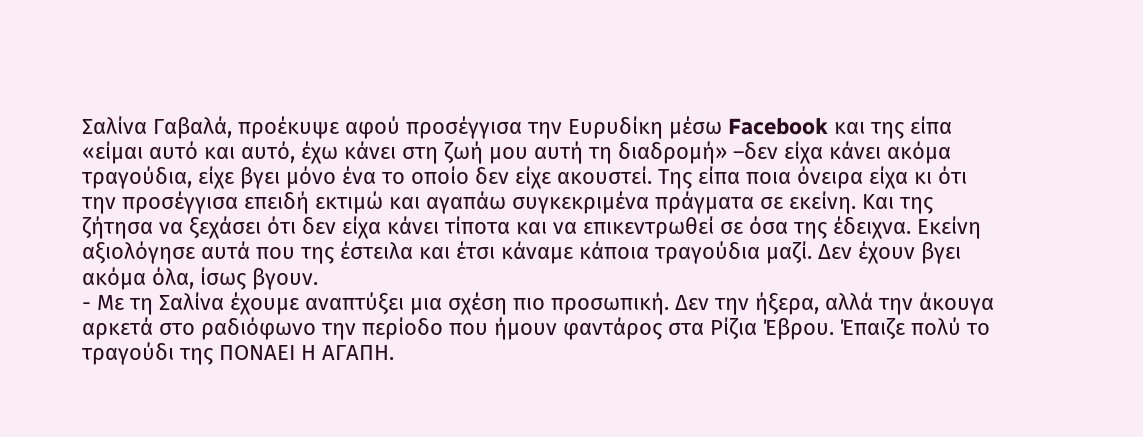Σαλίνα Γαβαλά, προέκυψε αφού προσέγγισα την Ευρυδίκη μέσω Facebook και της είπα «είμαι αυτό και αυτό, έχω κάνει στη ζωή μου αυτή τη διαδρομή» –δεν είχα κάνει ακόμα τραγούδια, είχε βγει μόνο ένα το οποίο δεν είχε ακουστεί. Της είπα ποια όνειρα είχα κι ότι την προσέγγισα επειδή εκτιμώ και αγαπάω συγκεκριμένα πράγματα σε εκείνη. Και της ζήτησα να ξεχάσει ότι δεν είχα κάνει τίποτα και να επικεντρωθεί σε όσα της έδειχνα. Εκείνη αξιολόγησε αυτά που της έστειλα και έτσι κάναμε κάποια τραγούδια μαζί. Δεν έχουν βγει ακόμα όλα, ίσως βγουν.
- Με τη Σαλίνα έχουμε αναπτύξει μια σχέση πιο προσωπική. Δεν την ήξερα, αλλά την άκουγα αρκετά στο ραδιόφωνο την περίοδο που ήμουν φαντάρος στα Ρίζια Έβρου. Έπαιζε πολύ το τραγούδι της ΠΟΝΑΕΙ Η ΑΓΑΠΗ.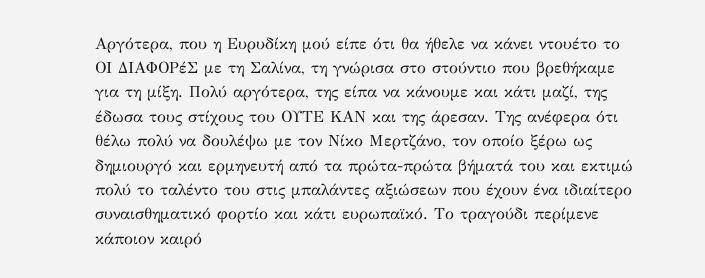Αργότερα, που η Ευρυδίκη μού είπε ότι θα ήθελε να κάνει ντουέτο το ΟΙ ΔΙΑΦΟΡέΣ με τη Σαλίνα, τη γνώρισα στο στούντιο που βρεθήκαμε για τη μίξη. Πολύ αργότερα, της είπα να κάνουμε και κάτι μαζί, της έδωσα τους στίχους του ΟΥΤΕ ΚΑΝ και της άρεσαν. Της ανέφερα ότι θέλω πολύ να δουλέψω με τον Νίκο Μερτζάνο, τον οποίο ξέρω ως δημιουργό και ερμηνευτή από τα πρώτα-πρώτα βήματά του και εκτιμώ πολύ το ταλέντο του στις μπαλάντες αξιώσεων που έχουν ένα ιδιαίτερο συναισθηματικό φορτίο και κάτι ευρωπαϊκό. Το τραγούδι περίμενε κάποιον καιρό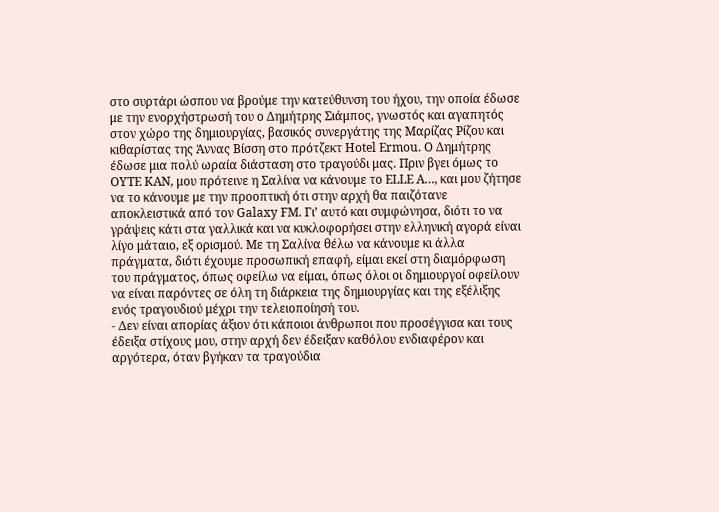στο συρτάρι ώσπου να βρούμε την κατεύθυνση του ήχου, την οποία έδωσε με την ενορχήστρωσή του ο Δημήτρης Σιάμπος, γνωστός και αγαπητός στον χώρο της δημιουργίας, βασικός συνεργάτης της Μαρίζας Ρίζου και κιθαρίστας της Άννας Βίσση στο πρότζεκτ Hotel Ermou. Ο Δημήτρης έδωσε μια πολύ ωραία διάσταση στο τραγούδι μας. Πριν βγει όμως το ΟΥΤΕ ΚΑΝ, μου πρότεινε η Σαλίνα να κάνουμε το ELLE A…, και μου ζήτησε να το κάνουμε με την προοπτική ότι στην αρχή θα παιζότανε αποκλειστικά από τον Galaxy FM. Γι’ αυτό και συμφώνησα, διότι το να γράψεις κάτι στα γαλλικά και να κυκλοφορήσει στην ελληνική αγορά είναι λίγο μάταιο, εξ ορισμού. Με τη Σαλίνα θέλω να κάνουμε κι άλλα πράγματα, διότι έχουμε προσωπική επαφή, είμαι εκεί στη διαμόρφωση του πράγματος, όπως οφείλω να είμαι, όπως όλοι οι δημιουργοί οφείλουν να είναι παρόντες σε όλη τη διάρκεια της δημιουργίας και της εξέλιξης ενός τραγουδιού μέχρι την τελειοποίησή του.
- Δεν είναι απορίας άξιον ότι κάποιοι άνθρωποι που προσέγγισα και τους έδειξα στίχους μου, στην αρχή δεν έδειξαν καθόλου ενδιαφέρον και αργότερα, όταν βγήκαν τα τραγούδια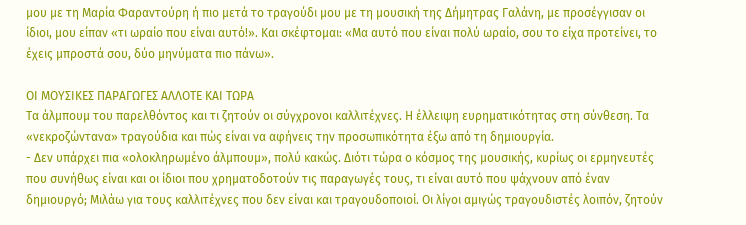μου με τη Μαρία Φαραντούρη ή πιο μετά το τραγούδι μου με τη μουσική της Δήμητρας Γαλάνη, με προσέγγισαν οι ίδιοι, μου είπαν «τι ωραίο που είναι αυτό!». Και σκέφτομαι: «Μα αυτό που είναι πολύ ωραίο, σου το είχα προτείνει, το έχεις μπροστά σου, δύο μηνύματα πιο πάνω».

ΟΙ ΜΟΥΣΙΚΕΣ ΠΑΡΑΓΩΓΕΣ ΑΛΛΟΤΕ ΚΑΙ ΤΩΡΑ
Τα άλμπουμ του παρελθόντος και τι ζητούν οι σύγχρονοι καλλιτέχνες. Η έλλειψη ευρηματικότητας στη σύνθεση. Τα «νεκροζώντανα» τραγούδια και πώς είναι να αφήνεις την προσωπικότητα έξω από τη δημιουργία.
- Δεν υπάρχει πια «ολοκληρωμένο άλμπουμ», πολύ κακώς. Διότι τώρα ο κόσμος της μουσικής, κυρίως οι ερμηνευτές που συνήθως είναι και οι ίδιοι που χρηματοδοτούν τις παραγωγές τους, τι είναι αυτό που ψάχνουν από έναν δημιουργό; Μιλάω για τους καλλιτέχνες που δεν είναι και τραγουδοποιοί. Οι λίγοι αμιγώς τραγουδιστές λοιπόν, ζητούν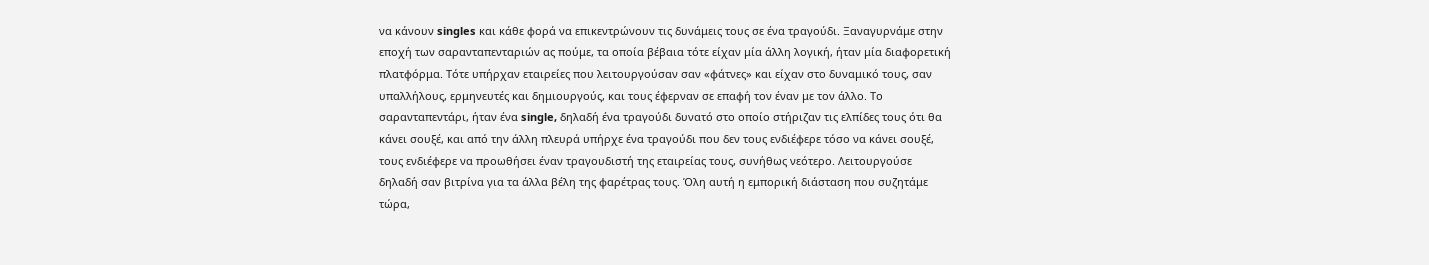να κάνουν singles και κάθε φορά να επικεντρώνουν τις δυνάμεις τους σε ένα τραγούδι. Ξαναγυρνάμε στην εποχή των σαρανταπενταριών ας πούμε, τα οποία βέβαια τότε είχαν μία άλλη λογική, ήταν μία διαφορετική πλατφόρμα. Τότε υπήρχαν εταιρείες που λειτουργούσαν σαν «φάτνες» και είχαν στο δυναμικό τους, σαν υπαλλήλους, ερμηνευτές και δημιουργούς, και τους έφερναν σε επαφή τον έναν με τον άλλο. Το σαρανταπεντάρι, ήταν ένα single, δηλαδή ένα τραγούδι δυνατό στο οποίο στήριζαν τις ελπίδες τους ότι θα κάνει σουξέ, και από την άλλη πλευρά υπήρχε ένα τραγούδι που δεν τους ενδιέφερε τόσο να κάνει σουξέ, τους ενδιέφερε να προωθήσει έναν τραγουδιστή της εταιρείας τους, συνήθως νεότερο. Λειτουργούσε δηλαδή σαν βιτρίνα για τα άλλα βέλη της φαρέτρας τους. Όλη αυτή η εμπορική διάσταση που συζητάμε τώρα,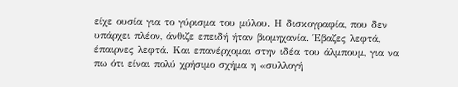είχε ουσία για το γύρισμα του μύλου. Η δισκογραφία, που δεν υπάρχει πλέον, άνθιζε επειδή ήταν βιομηχανία. Έβαζες λεφτά, έπαιρνες λεφτά. Και επανέρχομαι στην ιδέα του άλμπουμ, για να πω ότι είναι πολύ χρήσιμο σχήμα η «συλλογή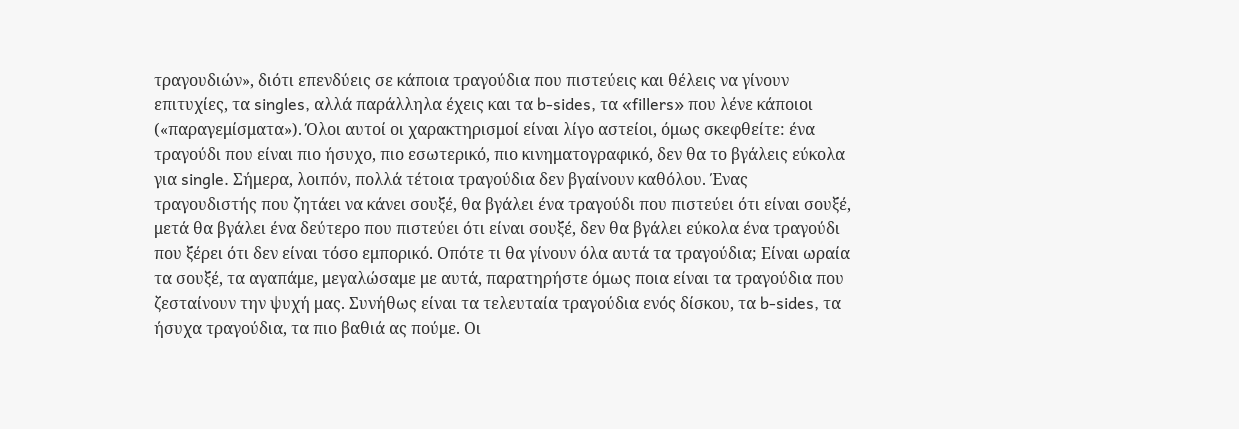τραγουδιών», διότι επενδύεις σε κάποια τραγούδια που πιστεύεις και θέλεις να γίνουν επιτυχίες, τα singles, αλλά παράλληλα έχεις και τα b-sides, τα «fillers» που λένε κάποιοι («παραγεμίσματα»). Όλοι αυτοί οι χαρακτηρισμοί είναι λίγο αστείοι, όμως σκεφθείτε: ένα τραγούδι που είναι πιο ήσυχο, πιο εσωτερικό, πιο κινηματογραφικό, δεν θα το βγάλεις εύκολα για single. Σήμερα, λοιπόν, πολλά τέτοια τραγούδια δεν βγαίνουν καθόλου. Ένας τραγουδιστής που ζητάει να κάνει σουξέ, θα βγάλει ένα τραγούδι που πιστεύει ότι είναι σουξέ, μετά θα βγάλει ένα δεύτερο που πιστεύει ότι είναι σουξέ, δεν θα βγάλει εύκολα ένα τραγούδι που ξέρει ότι δεν είναι τόσο εμπορικό. Οπότε τι θα γίνουν όλα αυτά τα τραγούδια; Είναι ωραία τα σουξέ, τα αγαπάμε, μεγαλώσαμε με αυτά, παρατηρήστε όμως ποια είναι τα τραγούδια που ζεσταίνουν την ψυχή μας. Συνήθως είναι τα τελευταία τραγούδια ενός δίσκου, τα b-sides, τα ήσυχα τραγούδια, τα πιο βαθιά ας πούμε. Οι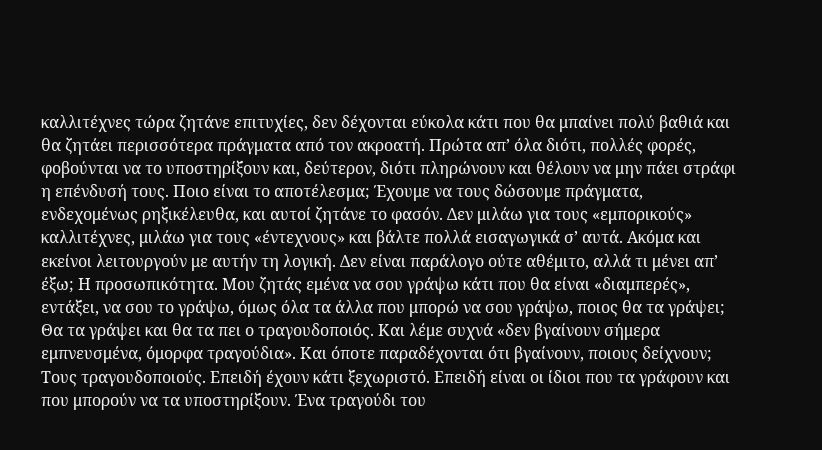καλλιτέχνες τώρα ζητάνε επιτυχίες, δεν δέχονται εύκολα κάτι που θα μπαίνει πολύ βαθιά και θα ζητάει περισσότερα πράγματα από τον ακροατή. Πρώτα απ’ όλα διότι, πολλές φορές, φοβούνται να το υποστηρίξουν και, δεύτερον, διότι πληρώνουν και θέλουν να μην πάει στράφι η επένδυσή τους. Ποιο είναι το αποτέλεσμα; Έχουμε να τους δώσουμε πράγματα, ενδεχομένως ρηξικέλευθα, και αυτοί ζητάνε το φασόν. Δεν μιλάω για τους «εμπορικούς» καλλιτέχνες, μιλάω για τους «έντεχνους» και βάλτε πολλά εισαγωγικά σ’ αυτά. Ακόμα και εκείνοι λειτουργούν με αυτήν τη λογική. Δεν είναι παράλογο ούτε αθέμιτο, αλλά τι μένει απ’ έξω; Η προσωπικότητα. Μου ζητάς εμένα να σου γράψω κάτι που θα είναι «διαμπερές», εντάξει, να σου το γράψω, όμως όλα τα άλλα που μπορώ να σου γράψω, ποιος θα τα γράψει; Θα τα γράψει και θα τα πει ο τραγουδοποιός. Και λέμε συχνά «δεν βγαίνουν σήμερα εμπνευσμένα, όμορφα τραγούδια». Και όποτε παραδέχονται ότι βγαίνουν, ποιους δείχνουν; Τους τραγουδοποιούς. Επειδή έχουν κάτι ξεχωριστό. Επειδή είναι οι ίδιοι που τα γράφουν και που μπορούν να τα υποστηρίξουν. Ένα τραγούδι του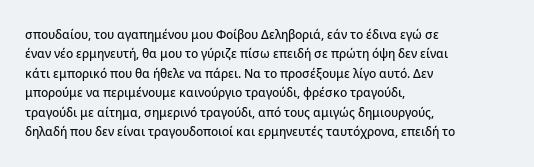σπουδαίου, του αγαπημένου μου Φοίβου Δεληβοριά, εάν το έδινα εγώ σε έναν νέο ερμηνευτή, θα μου το γύριζε πίσω επειδή σε πρώτη όψη δεν είναι κάτι εμπορικό που θα ήθελε να πάρει. Να το προσέξουμε λίγο αυτό. Δεν μπορούμε να περιμένουμε καινούργιο τραγούδι, φρέσκο τραγούδι, τραγούδι με αίτημα, σημερινό τραγούδι, από τους αμιγώς δημιουργούς, δηλαδή που δεν είναι τραγουδοποιοί και ερμηνευτές ταυτόχρονα, επειδή το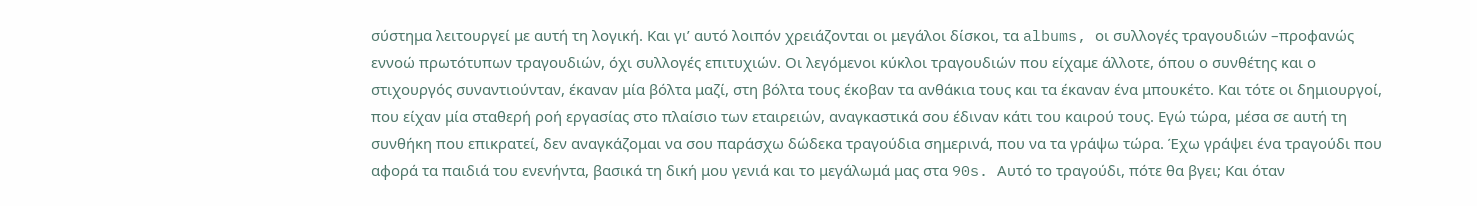σύστημα λειτουργεί με αυτή τη λογική. Και γι’ αυτό λοιπόν χρειάζονται οι μεγάλοι δίσκοι, τα albums, οι συλλογές τραγουδιών –προφανώς εννοώ πρωτότυπων τραγουδιών, όχι συλλογές επιτυχιών. Οι λεγόμενοι κύκλοι τραγουδιών που είχαμε άλλοτε, όπου ο συνθέτης και ο στιχουργός συναντιούνταν, έκαναν μία βόλτα μαζί, στη βόλτα τους έκοβαν τα ανθάκια τους και τα έκαναν ένα μπουκέτο. Και τότε οι δημιουργοί, που είχαν μία σταθερή ροή εργασίας στο πλαίσιο των εταιρειών, αναγκαστικά σου έδιναν κάτι του καιρού τους. Εγώ τώρα, μέσα σε αυτή τη συνθήκη που επικρατεί, δεν αναγκάζομαι να σου παράσχω δώδεκα τραγούδια σημερινά, που να τα γράψω τώρα. Έχω γράψει ένα τραγούδι που αφορά τα παιδιά του ενενήντα, βασικά τη δική μου γενιά και το μεγάλωμά μας στα 90s. Αυτό το τραγούδι, πότε θα βγει; Και όταν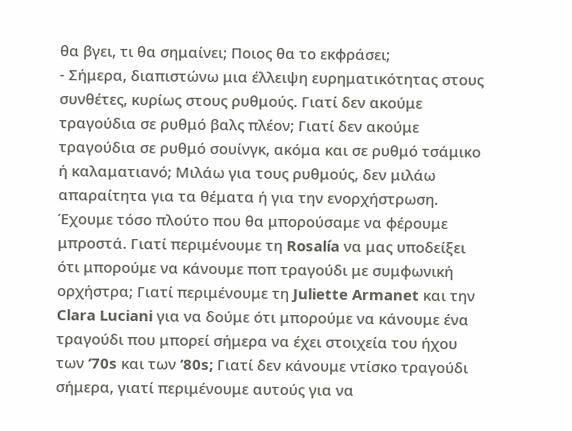θα βγει, τι θα σημαίνει; Ποιος θα το εκφράσει;
- Σήμερα, διαπιστώνω μια έλλειψη ευρηματικότητας στους συνθέτες, κυρίως στους ρυθμούς. Γιατί δεν ακούμε τραγούδια σε ρυθμό βαλς πλέον; Γιατί δεν ακούμε τραγούδια σε ρυθμό σουίνγκ, ακόμα και σε ρυθμό τσάμικο ή καλαματιανό; Μιλάω για τους ρυθμούς, δεν μιλάω απαραίτητα για τα θέματα ή για την ενορχήστρωση. Έχουμε τόσο πλούτο που θα μπορούσαμε να φέρουμε μπροστά. Γιατί περιμένουμε τη Rosalía να μας υποδείξει ότι μπορούμε να κάνουμε ποπ τραγούδι με συμφωνική ορχήστρα; Γιατί περιμένουμε τη Juliette Armanet και την Clara Luciani για να δούμε ότι μπορούμε να κάνουμε ένα τραγούδι που μπορεί σήμερα να έχει στοιχεία του ήχου των ‘70s και των ‘80s; Γιατί δεν κάνουμε ντίσκο τραγούδι σήμερα, γιατί περιμένουμε αυτούς για να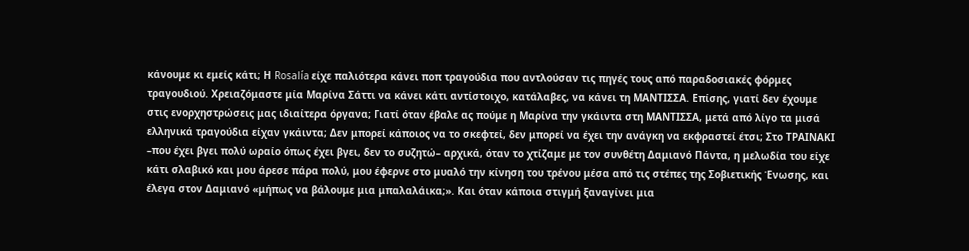κάνουμε κι εμείς κάτι; Η Rosalía είχε παλιότερα κάνει ποπ τραγούδια που αντλούσαν τις πηγές τους από παραδοσιακές φόρμες τραγουδιού. Χρειαζόμαστε μία Μαρίνα Σάττι να κάνει κάτι αντίστοιχο, κατάλαβες, να κάνει τη ΜΑΝΤΙΣΣΑ. Επίσης, γιατί δεν έχουμε στις ενορχηστρώσεις μας ιδιαίτερα όργανα; Γιατί όταν έβαλε ας πούμε η Μαρίνα την γκάιντα στη ΜΑΝΤΙΣΣΑ, μετά από λίγο τα μισά ελληνικά τραγούδια είχαν γκάιντα; Δεν μπορεί κάποιος να το σκεφτεί, δεν μπορεί να έχει την ανάγκη να εκφραστεί έτσι; Στο ΤΡΑΙΝΑΚΙ –που έχει βγει πολύ ωραίο όπως έχει βγει, δεν το συζητώ– αρχικά, όταν το χτίζαμε με τον συνθέτη Δαμιανό Πάντα, η μελωδία του είχε κάτι σλαβικό και μου άρεσε πάρα πολύ, μου έφερνε στο μυαλό την κίνηση του τρένου μέσα από τις στέπες της Σοβιετικής Ένωσης, και έλεγα στον Δαμιανό «μήπως να βάλουμε μια μπαλαλάικα;». Και όταν κάποια στιγμή ξαναγίνει μια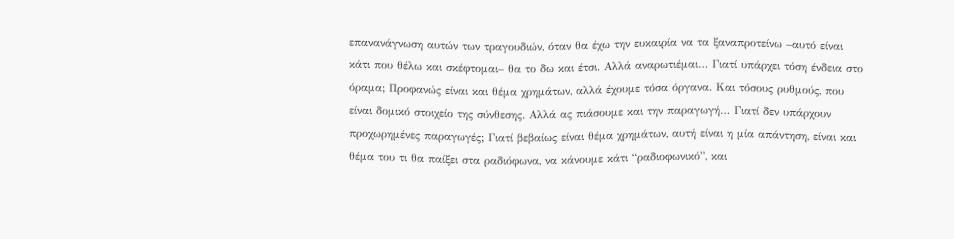επανανάγνωση αυτών των τραγουδιών, όταν θα έχω την ευκαιρία να τα ξαναπροτείνω –αυτό είναι κάτι που θέλω και σκέφτομαι– θα το δω και έτσι. Αλλά αναρωτιέμαι… Γιατί υπάρχει τόση ένδεια στο όραμα; Προφανώς είναι και θέμα χρημάτων, αλλά έχουμε τόσα όργανα. Και τόσους ρυθμούς, που είναι δομικό στοιχείο της σύνθεσης. Αλλά ας πιάσουμε και την παραγωγή… Γιατί δεν υπάρχουν προχωρημένες παραγωγές; Γιατί βεβαίως είναι θέμα χρημάτων, αυτή είναι η μία απάντηση, είναι και θέμα του τι θα παίξει στα ραδιόφωνα, να κάνουμε κάτι “ραδιοφωνικό”, και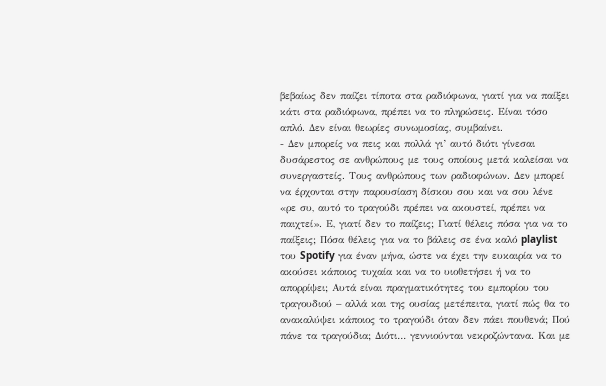βεβαίως δεν παίζει τίποτα στα ραδιόφωνα, γιατί για να παίξει κάτι στα ραδιόφωνα, πρέπει να το πληρώσεις. Είναι τόσο απλό. Δεν είναι θεωρίες συνωμοσίας, συμβαίνει.
- Δεν μπορείς να πεις και πολλά γι’ αυτό διότι γίνεσαι δυσάρεστος σε ανθρώπους με τους οποίους μετά καλείσαι να συνεργαστείς. Τους ανθρώπους των ραδιοφώνων. Δεν μπορεί να έρχονται στην παρουσίαση δίσκου σου και να σου λένε «ρε συ, αυτό το τραγούδι πρέπει να ακουστεί, πρέπει να παιχτεί». Ε, γιατί δεν το παίζεις; Γιατί θέλεις πόσα για να το παίξεις; Πόσα θέλεις για να το βάλεις σε ένα καλό playlist του Spotify για έναν μήνα, ώστε να έχει την ευκαιρία να το ακούσει κάποιος τυχαία και να το υιοθετήσει ή να το απορρίψει; Αυτά είναι πραγματικότητες του εμπορίου του τραγουδιού – αλλά και της ουσίας μετέπειτα, γιατί πώς θα το ανακαλύψει κάποιος το τραγούδι όταν δεν πάει πουθενά; Πού πάνε τα τραγούδια; Διότι… γεννιούνται νεκροζώντανα. Και με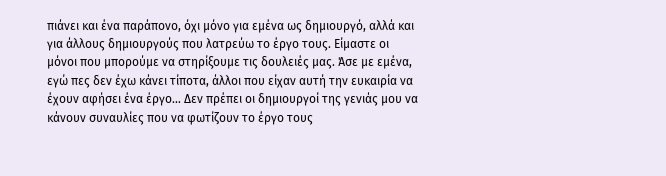πιάνει και ένα παράπονο, όχι μόνο για εμένα ως δημιουργό, αλλά και για άλλους δημιουργούς που λατρεύω το έργο τους. Είμαστε οι μόνοι που μπορούμε να στηρίξουμε τις δουλειές μας. Άσε με εμένα, εγώ πες δεν έχω κάνει τίποτα, άλλοι που είχαν αυτή την ευκαιρία να έχουν αφήσει ένα έργο… Δεν πρέπει οι δημιουργοί της γενιάς μου να κάνουν συναυλίες που να φωτίζουν το έργο τους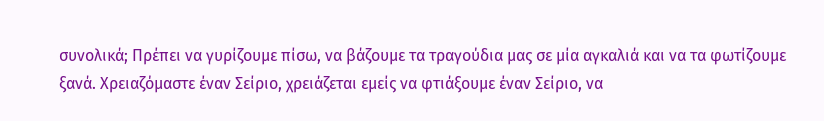συνολικά; Πρέπει να γυρίζουμε πίσω, να βάζουμε τα τραγούδια μας σε μία αγκαλιά και να τα φωτίζουμε ξανά. Χρειαζόμαστε έναν Σείριο, χρειάζεται εμείς να φτιάξουμε έναν Σείριο, να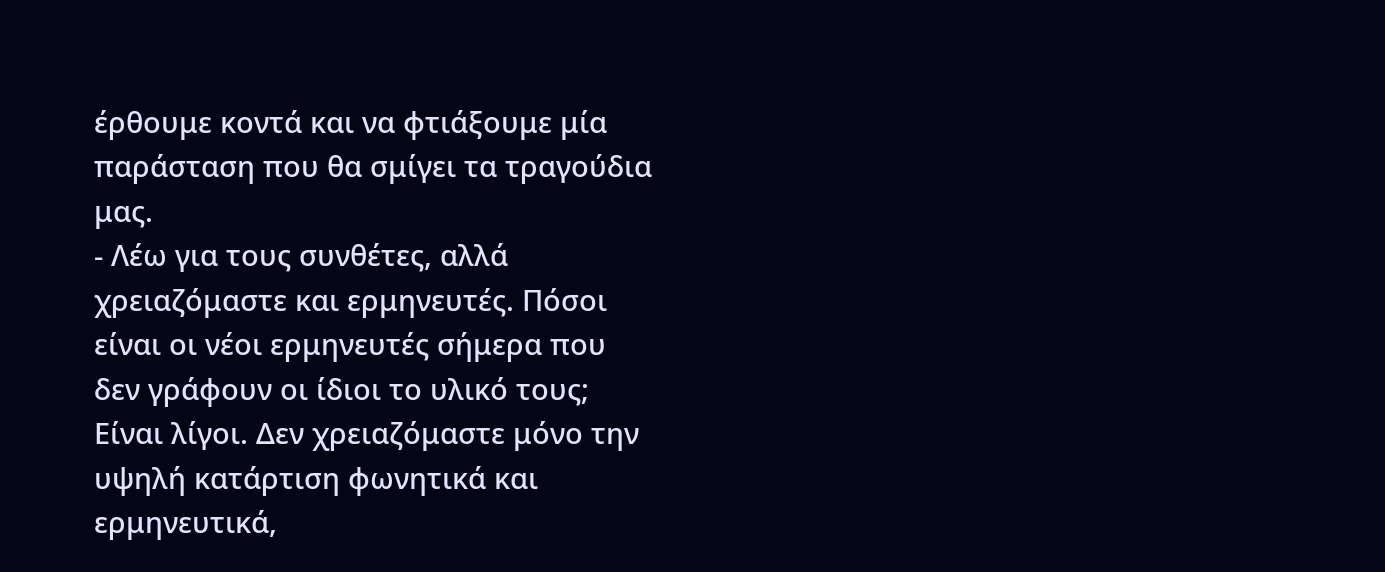έρθουμε κοντά και να φτιάξουμε μία παράσταση που θα σμίγει τα τραγούδια μας.
- Λέω για τους συνθέτες, αλλά χρειαζόμαστε και ερμηνευτές. Πόσοι είναι οι νέοι ερμηνευτές σήμερα που δεν γράφουν οι ίδιοι το υλικό τους; Είναι λίγοι. Δεν χρειαζόμαστε μόνο την υψηλή κατάρτιση φωνητικά και ερμηνευτικά,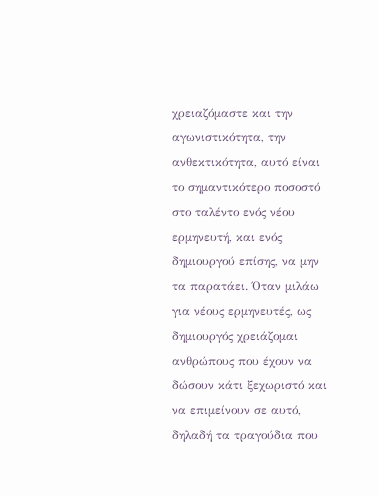χρειαζόμαστε και την αγωνιστικότητα, την ανθεκτικότητα, αυτό είναι το σημαντικότερο ποσοστό στο ταλέντο ενός νέου ερμηνευτή, και ενός δημιουργού επίσης, να μην τα παρατάει. Όταν μιλάω για νέους ερμηνευτές, ως δημιουργός χρειάζομαι ανθρώπους που έχουν να δώσουν κάτι ξεχωριστό και να επιμείνουν σε αυτό, δηλαδή τα τραγούδια που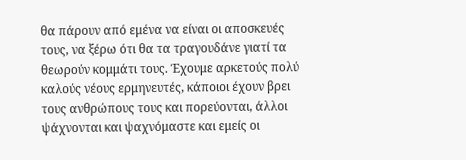θα πάρουν από εμένα να είναι οι αποσκευές τους, να ξέρω ότι θα τα τραγουδάνε γιατί τα θεωρούν κομμάτι τους. Έχουμε αρκετούς πολύ καλούς νέους ερμηνευτές, κάποιοι έχουν βρει τους ανθρώπους τους και πορεύονται, άλλοι ψάχνονται και ψαχνόμαστε και εμείς οι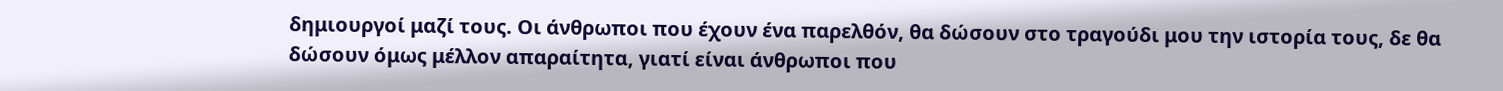δημιουργοί μαζί τους. Οι άνθρωποι που έχουν ένα παρελθόν, θα δώσουν στο τραγούδι μου την ιστορία τους, δε θα δώσουν όμως μέλλον απαραίτητα, γιατί είναι άνθρωποι που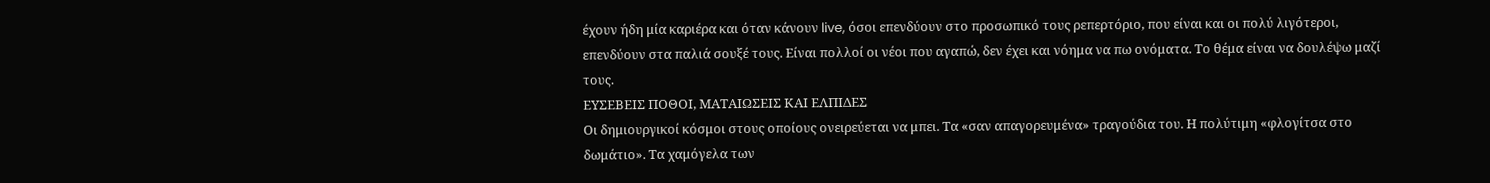έχουν ήδη μία καριέρα και όταν κάνουν live, όσοι επενδύουν στο προσωπικό τους ρεπερτόριο, που είναι και οι πολύ λιγότεροι, επενδύουν στα παλιά σουξέ τους. Είναι πολλοί οι νέοι που αγαπώ, δεν έχει και νόημα να πω ονόματα. Το θέμα είναι να δουλέψω μαζί τους.
ΕΥΣΕΒΕΙΣ ΠΟΘΟΙ, ΜΑΤΑΙΩΣΕΙΣ ΚΑΙ ΕΛΠΙΔΕΣ
Οι δημιουργικοί κόσμοι στους οποίους ονειρεύεται να μπει. Τα «σαν απαγορευμένα» τραγούδια του. Η πολύτιμη «φλογίτσα στο δωμάτιο». Τα χαμόγελα των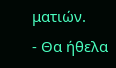ματιών.
- Θα ήθελα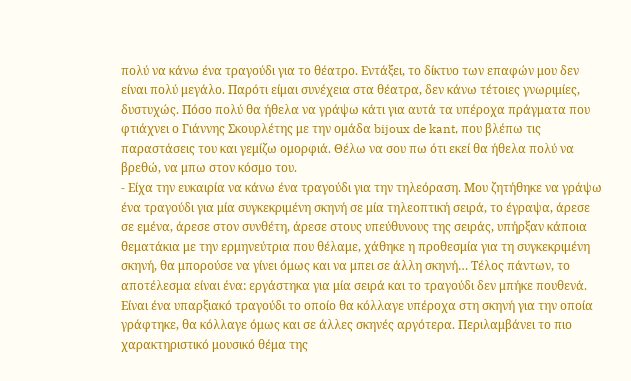πολύ να κάνω ένα τραγούδι για το θέατρο. Εντάξει, το δίκτυο των επαφών μου δεν είναι πολύ μεγάλο. Παρότι είμαι συνέχεια στα θέατρα, δεν κάνω τέτοιες γνωριμίες, δυστυχώς. Πόσο πολύ θα ήθελα να γράψω κάτι για αυτά τα υπέροχα πράγματα που φτιάχνει ο Γιάννης Σκουρλέτης με την ομάδα bijoux de kant, που βλέπω τις παραστάσεις του και γεμίζω ομορφιά. Θέλω να σου πω ότι εκεί θα ήθελα πολύ να βρεθώ, να μπω στον κόσμο του.
- Είχα την ευκαιρία να κάνω ένα τραγούδι για την τηλεόραση. Μου ζητήθηκε να γράψω ένα τραγούδι για μία συγκεκριμένη σκηνή σε μία τηλεοπτική σειρά, το έγραψα, άρεσε σε εμένα, άρεσε στον συνθέτη, άρεσε στους υπεύθυνους της σειράς, υπήρξαν κάποια θεματάκια με την ερμηνεύτρια που θέλαμε, χάθηκε η προθεσμία για τη συγκεκριμένη σκηνή, θα μπορούσε να γίνει όμως και να μπει σε άλλη σκηνή… Τέλος πάντων, το αποτέλεσμα είναι ένα: εργάστηκα για μία σειρά και το τραγούδι δεν μπήκε πουθενά. Είναι ένα υπαρξιακό τραγούδι το οποίο θα κόλλαγε υπέροχα στη σκηνή για την οποία γράφτηκε, θα κόλλαγε όμως και σε άλλες σκηνές αργότερα. Περιλαμβάνει το πιο χαρακτηριστικό μουσικό θέμα της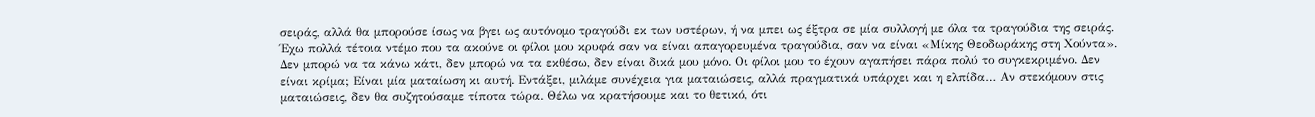σειράς, αλλά θα μπορούσε ίσως να βγει ως αυτόνομο τραγούδι εκ των υστέρων, ή να μπει ως έξτρα σε μία συλλογή με όλα τα τραγούδια της σειράς. Έχω πολλά τέτοια ντέμο που τα ακούνε οι φίλοι μου κρυφά σαν να είναι απαγορευμένα τραγούδια, σαν να είναι «Μίκης Θεοδωράκης στη Χούντα». Δεν μπορώ να τα κάνω κάτι, δεν μπορώ να τα εκθέσω, δεν είναι δικά μου μόνο. Οι φίλοι μου το έχουν αγαπήσει πάρα πολύ το συγκεκριμένο. Δεν είναι κρίμα; Είναι μία ματαίωση κι αυτή. Εντάξει, μιλάμε συνέχεια για ματαιώσεις, αλλά πραγματικά υπάρχει και η ελπίδα… Αν στεκόμουν στις ματαιώσεις, δεν θα συζητούσαμε τίποτα τώρα. Θέλω να κρατήσουμε και το θετικό, ότι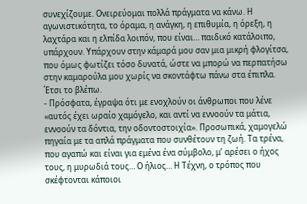συνεχίζουμε. Ονειρεύομαι πολλά πράγματα να κάνω. Η αγωνιστικότητα, το όραμα, η ανάγκη, η επιθυμία, η όρεξη, η λαχτάρα και η ελπίδα λοιπόν, που είναι… παιδικό κατάλοιπο, υπάρχουν. Υπάρχουν στην κάμαρά μου σαν μια μικρή φλογίτσα, που όμως φωτίζει τόσο δυνατά, ώστε να μπορώ να περπατήσω στην καμαρούλα μου χωρίς να σκοντάφτω πάνω στα έπιπλα. Έτσι το βλέπω.
- Πρόσφατα, έγραψα ότι με ενοχλούν οι άνθρωποι που λένε «αυτός έχει ωραίο χαμόγελο, και αντί να εννοούν τα μάτια, εννοούν τα δόντια, την οδοντοστοιχία». Προσωπικά, χαμογελώ πηγαία με τα απλά πράγματα που συνθέτουν τη ζωή. Τα τρένα, που αγαπώ και είναι για εμένα ένα σύμβολο, μ’ αρέσει ο ήχος τους, η μυρωδιά τους… Ο ήλιος… Η Τέχνη, ο τρόπος που σκέφτονται κάποιοι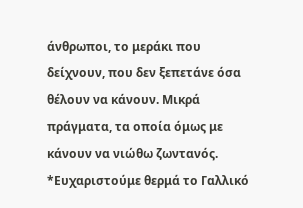άνθρωποι, το μεράκι που δείχνουν, που δεν ξεπετάνε όσα θέλουν να κάνουν. Μικρά πράγματα, τα οποία όμως με κάνουν να νιώθω ζωντανός.
*Ευχαριστούμε θερμά το Γαλλικό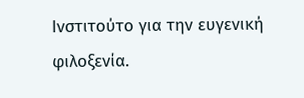Ινστιτούτο για την ευγενική φιλοξενία.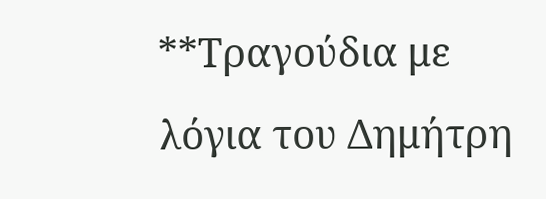**Τραγούδια με λόγια του Δημήτρη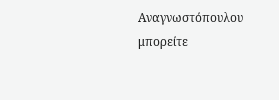Αναγνωστόπουλου μπορείτε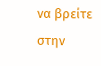να βρείτε στην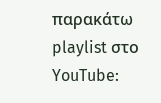παρακάτω playlist στο YouTube: